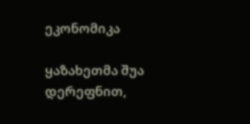ეკონომიკა

ყაზახეთმა შუა დერეფნით,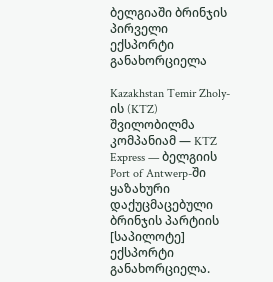ბელგიაში ბრინჯის პირველი ექსპორტი განახორციელა

Kazakhstan Temir Zholy-ის (KTZ) შვილობილმა კომპანიამ — KTZ Express — ბელგიის Port of Antwerp-ში ყაზახური დაქუცმაცებული ბრინჯის პარტიის [საპილოტე] ექსპორტი განახორციელა.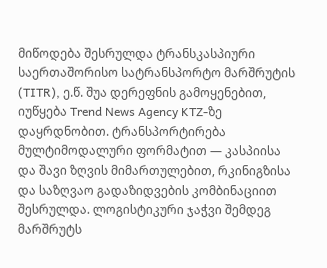მიწოდება შესრულდა ტრანსკასპიური საერთაშორისო სატრანსპორტო მარშრუტის (TITR), ე.წ. შუა დერეფნის გამოყენებით, იუწყება Trend News Agency KTZ-ზე დაყრდნობით. ტრანსპორტირება მულტიმოდალური ფორმატით — კასპიისა და შავი ზღვის მიმართულებით, რკინიგზისა და საზღვაო გადაზიდვების კომბინაციით შესრულდა. ლოგისტიკური ჯაჭვი შემდეგ მარშრუტს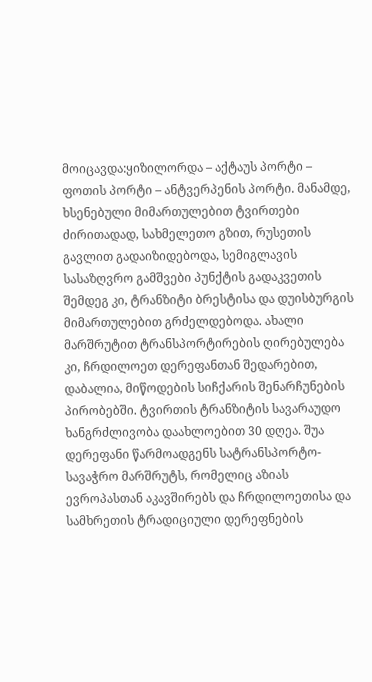მოიცავდა:ყიზილორდა – აქტაუს პორტი – ფოთის პორტი – ანტვერპენის პორტი. მანამდე, ხსენებული მიმართულებით ტვირთები ძირითადად, სახმელეთო გზით, რუსეთის გავლით გადაიზიდებოდა, სემიგლავის სასაზღვრო გამშვები პუნქტის გადაკვეთის შემდეგ კი, ტრანზიტი ბრესტისა და დუისბურგის მიმართულებით გრძელდებოდა. ახალი მარშრუტით ტრანსპორტირების ღირებულება კი, ჩრდილოეთ დერეფანთან შედარებით, დაბალია, მიწოდების სიჩქარის შენარჩუნების პირობებში. ტვირთის ტრანზიტის სავარაუდო ხანგრძლივობა დაახლოებით 30 დღეა. შუა დერეფანი წარმოადგენს სატრანსპორტო-სავაჭრო მარშრუტს, რომელიც აზიას ევროპასთან აკავშირებს და ჩრდილოეთისა და სამხრეთის ტრადიციული დერეფნების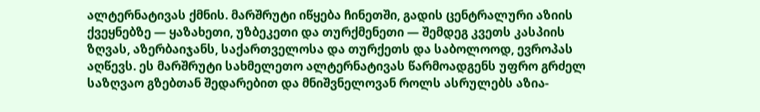ალტერნატივას ქმნის. მარშრუტი იწყება ჩინეთში, გადის ცენტრალური აზიის ქვეყნებზე — ყაზახეთი, უზბეკეთი და თურქმენეთი — შემდეგ კვეთს კასპიის ზღვას, აზერბაიჯანს, საქართველოსა და თურქეთს და საბოლოოდ, ევროპას აღწევს. ეს მარშრუტი სახმელეთო ალტერნატივას წარმოადგენს უფრო გრძელ საზღვაო გზებთან შედარებით და მნიშვნელოვან როლს ასრულებს აზია-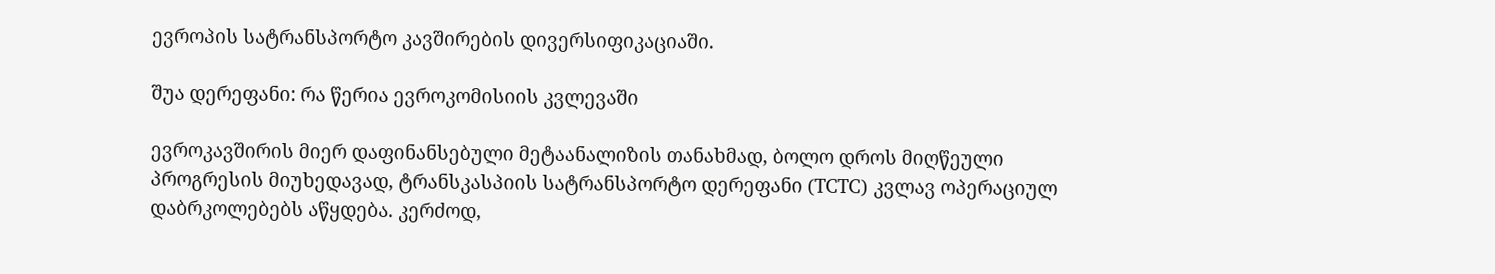ევროპის სატრანსპორტო კავშირების დივერსიფიკაციაში.

შუა დერეფანი: რა წერია ევროკომისიის კვლევაში

ევროკავშირის მიერ დაფინანსებული მეტაანალიზის თანახმად, ბოლო დროს მიღწეული პროგრესის მიუხედავად, ტრანსკასპიის სატრანსპორტო დერეფანი (TCTC) კვლავ ოპერაციულ დაბრკოლებებს აწყდება. კერძოდ,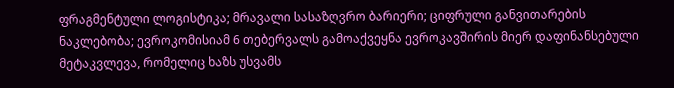ფრაგმენტული ლოგისტიკა; მრავალი სასაზღვრო ბარიერი; ციფრული განვითარების ნაკლებობა; ევროკომისიამ 6 თებერვალს გამოაქვეყნა ევროკავშირის მიერ დაფინანსებული მეტაკვლევა, რომელიც ხაზს უსვამს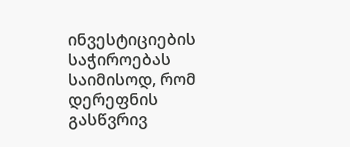ინვესტიციების საჭიროებას საიმისოდ, რომ დერეფნის გასწვრივ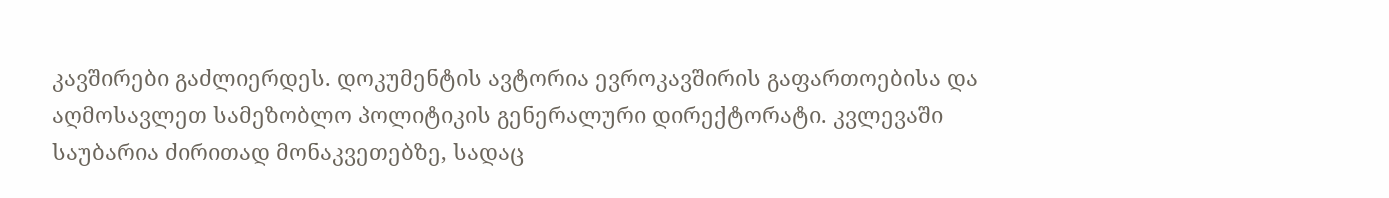კავშირები გაძლიერდეს. დოკუმენტის ავტორია ევროკავშირის გაფართოებისა და აღმოსავლეთ სამეზობლო პოლიტიკის გენერალური დირექტორატი. კვლევაში საუბარია ძირითად მონაკვეთებზე, სადაც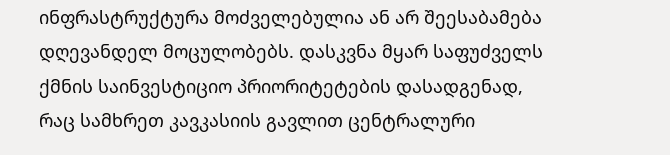ინფრასტრუქტურა მოძველებულია ან არ შეესაბამება დღევანდელ მოცულობებს. დასკვნა მყარ საფუძველს ქმნის საინვესტიციო პრიორიტეტების დასადგენად, რაც სამხრეთ კავკასიის გავლით ცენტრალური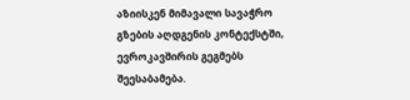აზიისკენ მიმავალი სავაჭრო გზების აღდგენის კონტექსტში, ევროკავშირის გეგმებს შეესაბამება.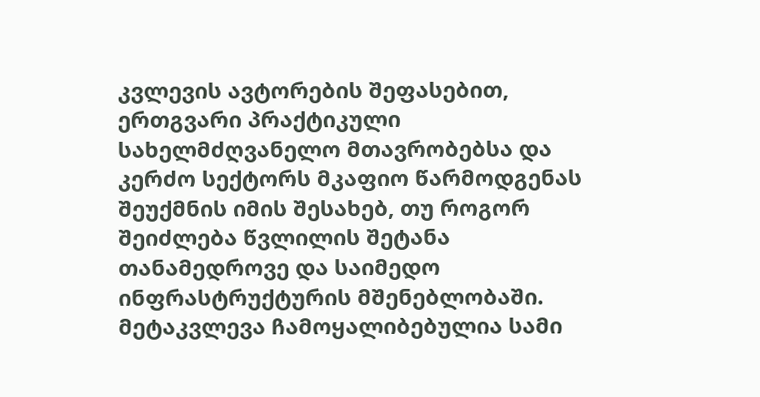კვლევის ავტორების შეფასებით, ერთგვარი პრაქტიკული სახელმძღვანელო მთავრობებსა და კერძო სექტორს მკაფიო წარმოდგენას შეუქმნის იმის შესახებ, თუ როგორ შეიძლება წვლილის შეტანა თანამედროვე და საიმედო ინფრასტრუქტურის მშენებლობაში. მეტაკვლევა ჩამოყალიბებულია სამი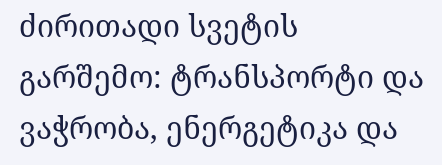ძირითადი სვეტის გარშემო: ტრანსპორტი და ვაჭრობა, ენერგეტიკა და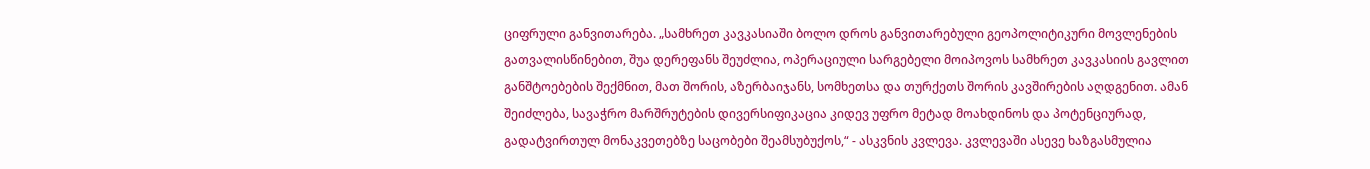ციფრული განვითარება. „სამხრეთ კავკასიაში ბოლო დროს განვითარებული გეოპოლიტიკური მოვლენების გათვალისწინებით, შუა დერეფანს შეუძლია, ოპერაციული სარგებელი მოიპოვოს სამხრეთ კავკასიის გავლით განშტოებების შექმნით, მათ შორის, აზერბაიჯანს, სომხეთსა და თურქეთს შორის კავშირების აღდგენით. ამან შეიძლება, სავაჭრო მარშრუტების დივერსიფიკაცია კიდევ უფრო მეტად მოახდინოს და პოტენციურად, გადატვირთულ მონაკვეთებზე საცობები შეამსუბუქოს,“ - ასკვნის კვლევა. კვლევაში ასევე ხაზგასმულია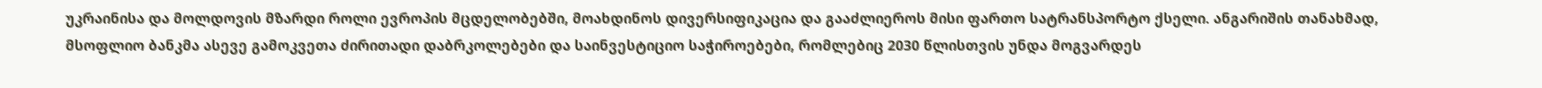უკრაინისა და მოლდოვის მზარდი როლი ევროპის მცდელობებში, მოახდინოს დივერსიფიკაცია და გააძლიეროს მისი ფართო სატრანსპორტო ქსელი. ანგარიშის თანახმად, მსოფლიო ბანკმა ასევე გამოკვეთა ძირითადი დაბრკოლებები და საინვესტიციო საჭიროებები, რომლებიც 2030 წლისთვის უნდა მოგვარდეს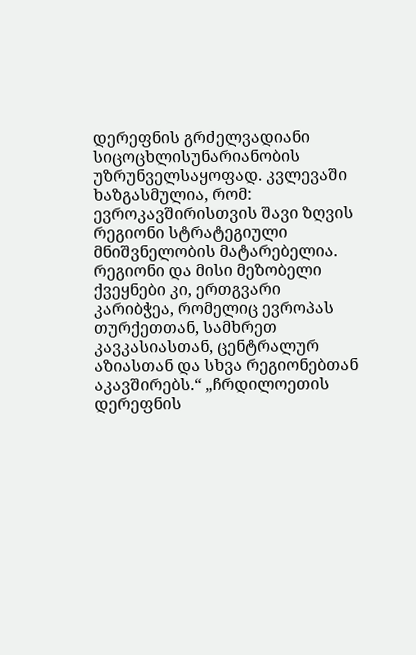დერეფნის გრძელვადიანი სიცოცხლისუნარიანობის უზრუნველსაყოფად. კვლევაში ხაზგასმულია, რომ: ევროკავშირისთვის შავი ზღვის რეგიონი სტრატეგიული მნიშვნელობის მატარებელია. რეგიონი და მისი მეზობელი ქვეყნები კი, ერთგვარი კარიბჭეა, რომელიც ევროპას თურქეთთან, სამხრეთ კავკასიასთან, ცენტრალურ აზიასთან და სხვა რეგიონებთან აკავშირებს.“ „ჩრდილოეთის დერეფნის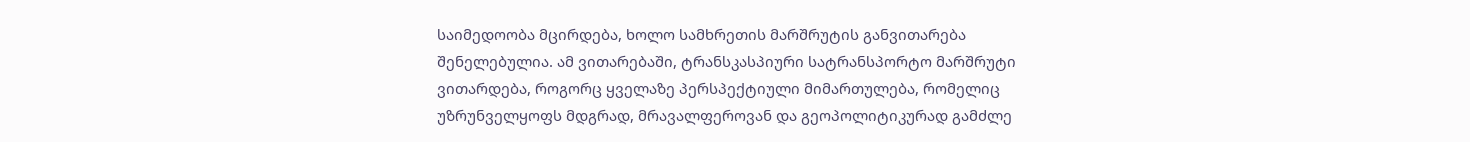საიმედოობა მცირდება, ხოლო სამხრეთის მარშრუტის განვითარება შენელებულია. ამ ვითარებაში, ტრანსკასპიური სატრანსპორტო მარშრუტი ვითარდება, როგორც ყველაზე პერსპექტიული მიმართულება, რომელიც უზრუნველყოფს მდგრად, მრავალფეროვან და გეოპოლიტიკურად გამძლე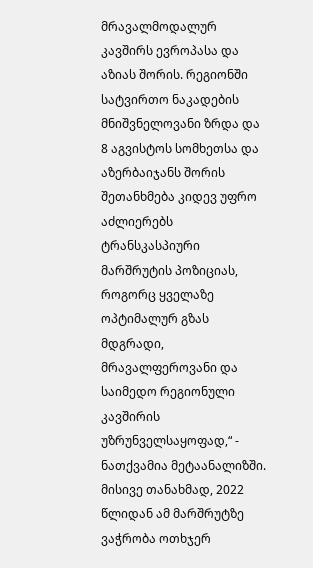მრავალმოდალურ კავშირს ევროპასა და აზიას შორის. რეგიონში სატვირთო ნაკადების მნიშვნელოვანი ზრდა და 8 აგვისტოს სომხეთსა და აზერბაიჯანს შორის შეთანხმება კიდევ უფრო აძლიერებს ტრანსკასპიური მარშრუტის პოზიციას, როგორც ყველაზე ოპტიმალურ გზას მდგრადი, მრავალფეროვანი და საიმედო რეგიონული კავშირის უზრუნველსაყოფად,“ - ნათქვამია მეტაანალიზში. მისივე თანახმად, 2022 წლიდან ამ მარშრუტზე ვაჭრობა ოთხჯერ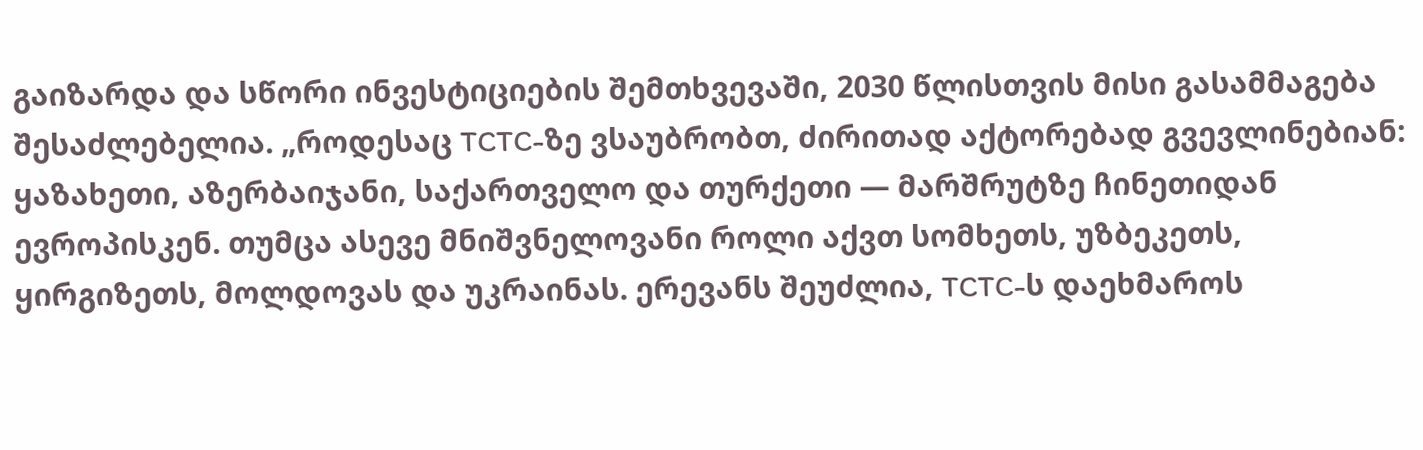გაიზარდა და სწორი ინვესტიციების შემთხვევაში, 2030 წლისთვის მისი გასამმაგება შესაძლებელია. „როდესაც TCTC-ზე ვსაუბრობთ, ძირითად აქტორებად გვევლინებიან: ყაზახეთი, აზერბაიჯანი, საქართველო და თურქეთი — მარშრუტზე ჩინეთიდან ევროპისკენ. თუმცა ასევე მნიშვნელოვანი როლი აქვთ სომხეთს, უზბეკეთს, ყირგიზეთს, მოლდოვას და უკრაინას. ერევანს შეუძლია, TCTC-ს დაეხმაროს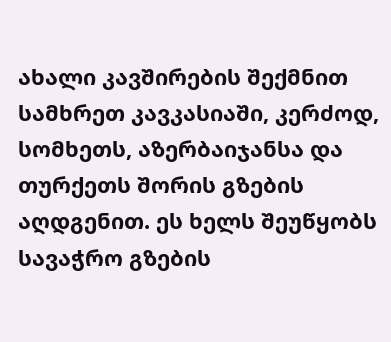ახალი კავშირების შექმნით სამხრეთ კავკასიაში, კერძოდ, სომხეთს, აზერბაიჯანსა და თურქეთს შორის გზების აღდგენით. ეს ხელს შეუწყობს სავაჭრო გზების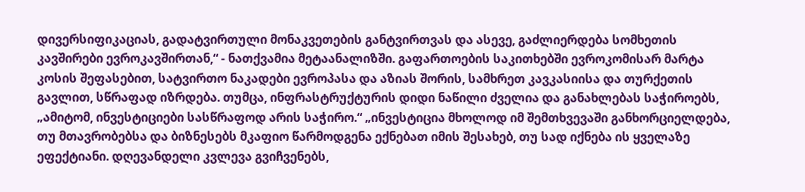დივერსიფიკაციას, გადატვირთული მონაკვეთების განტვირთვას და ასევე, გაძლიერდება სომხეთის კავშირები ევროკავშირთან,“ - ნათქვამია მეტაანალიზში. გაფართოების საკითხებში ევროკომისარ მარტა კოსის შეფასებით, სატვირთო ნაკადები ევროპასა და აზიას შორის, სამხრეთ კავკასიისა და თურქეთის გავლით, სწრაფად იზრდება. თუმცა, ინფრასტრუქტურის დიდი ნაწილი ძველია და განახლებას საჭიროებს, „ამიტომ, ინვესტიციები სასწრაფოდ არის საჭირო.“ „ინვესტიცია მხოლოდ იმ შემთხვევაში განხორციელდება, თუ მთავრობებსა და ბიზნესებს მკაფიო წარმოდგენა ექნებათ იმის შესახებ, თუ სად იქნება ის ყველაზე ეფექტიანი. დღევანდელი კვლევა გვიჩვენებს,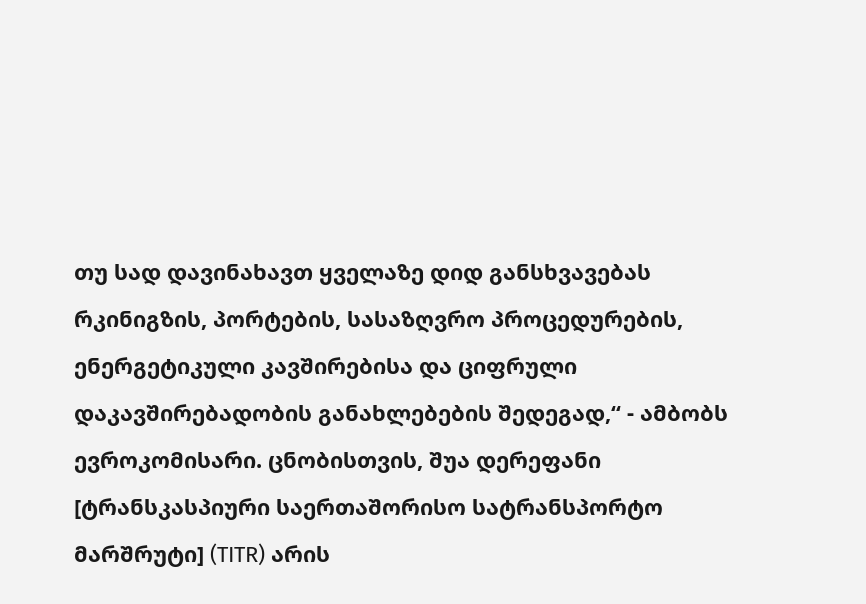თუ სად დავინახავთ ყველაზე დიდ განსხვავებას რკინიგზის, პორტების, სასაზღვრო პროცედურების, ენერგეტიკული კავშირებისა და ციფრული დაკავშირებადობის განახლებების შედეგად,“ - ამბობს ევროკომისარი. ცნობისთვის, შუა დერეფანი [ტრანსკასპიური საერთაშორისო სატრანსპორტო მარშრუტი] (TITR) არის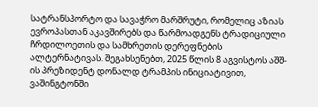სატრანსპორტო და სავაჭრო მარშრუტი, რომელიც აზიას ევროპასთან აკავშირებს და წარმოადგენს ტრადიციული ჩრდილოეთის და სამხრეთის დერეფნების ალტერნატივას. შეგახსენებთ, 2025 წლის 8 აგვისტოს აშშ-ის პრეზიდენტ დონალდ ტრამპის ინიციატივით, ვაშინგტონში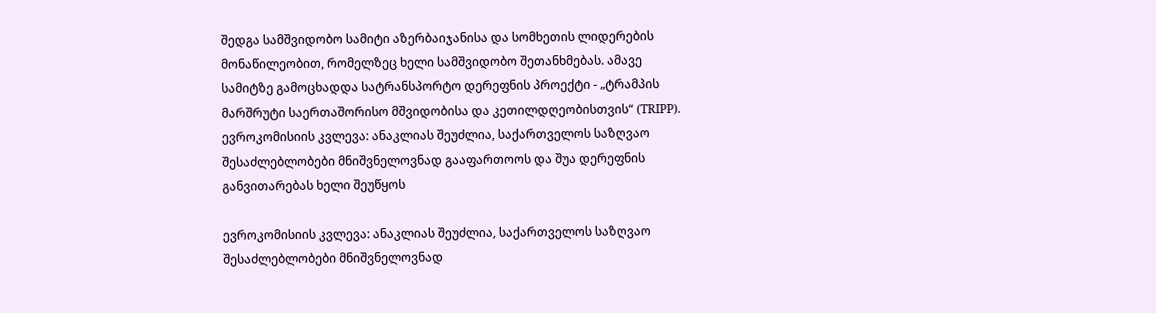შედგა სამშვიდობო სამიტი აზერბაიჯანისა და სომხეთის ლიდერების მონაწილეობით, რომელზეც ხელი სამშვიდობო შეთანხმებას. ამავე სამიტზე გამოცხადდა სატრანსპორტო დერეფნის პროექტი - „ტრამპის მარშრუტი საერთაშორისო მშვიდობისა და კეთილდღეობისთვის“ (TRIPP).   ევროკომისიის კვლევა: ანაკლიას შეუძლია, საქართველოს საზღვაო შესაძლებლობები მნიშვნელოვნად გააფართოოს და შუა დერეფნის განვითარებას ხელი შეუწყოს

ევროკომისიის კვლევა: ანაკლიას შეუძლია, საქართველოს საზღვაო შესაძლებლობები მნიშვნელოვნად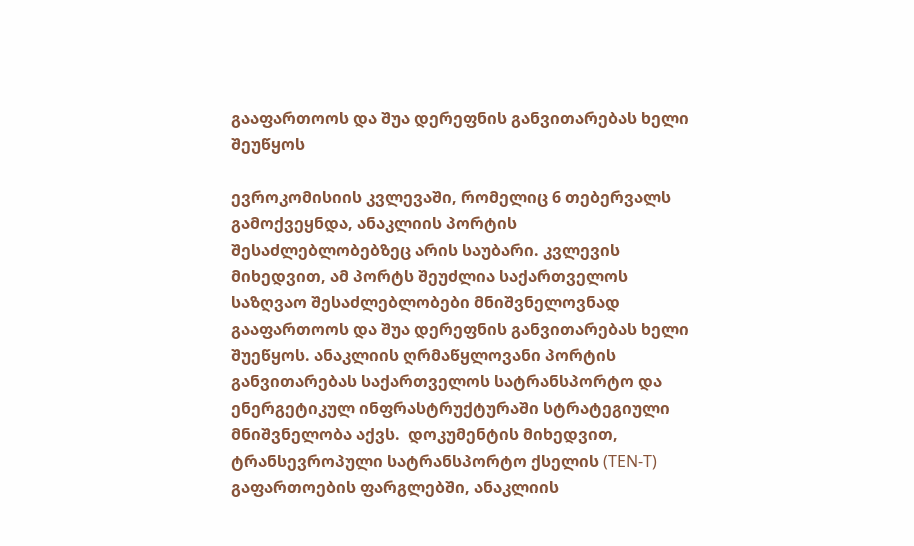გააფართოოს და შუა დერეფნის განვითარებას ხელი შეუწყოს

ევროკომისიის კვლევაში, რომელიც 6 თებერვალს გამოქვეყნდა, ანაკლიის პორტის შესაძლებლობებზეც არის საუბარი. კვლევის მიხედვით, ამ პორტს შეუძლია საქართველოს საზღვაო შესაძლებლობები მნიშვნელოვნად გააფართოოს და შუა დერეფნის განვითარებას ხელი შუეწყოს. ანაკლიის ღრმაწყლოვანი პორტის განვითარებას საქართველოს სატრანსპორტო და ენერგეტიკულ ინფრასტრუქტურაში სტრატეგიული მნიშვნელობა აქვს.  დოკუმენტის მიხედვით, ტრანსევროპული სატრანსპორტო ქსელის (TEN-T) გაფართოების ფარგლებში, ანაკლიის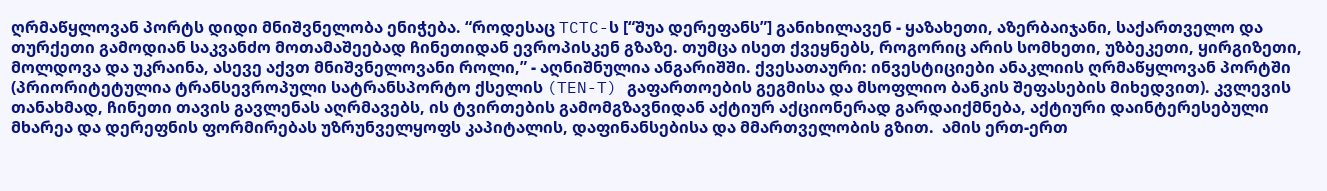ღრმაწყლოვან პორტს დიდი მნიშვნელობა ენიჭება. “როდესაც TCTC-ს [“შუა დერეფანს”] განიხილავენ - ყაზახეთი, აზერბაიჯანი, საქართველო და თურქეთი გამოდიან საკვანძო მოთამაშეებად ჩინეთიდან ევროპისკენ გზაზე. თუმცა ისეთ ქვეყნებს, როგორიც არის სომხეთი, უზბეკეთი, ყირგიზეთი, მოლდოვა და უკრაინა, ასევე აქვთ მნიშვნელოვანი როლი,” - აღნიშნულია ანგარიშში. ქვესათაური: ინვესტიციები ანაკლიის ღრმაწყლოვან პორტში (პრიორიტეტულია ტრანსევროპული სატრანსპორტო ქსელის (TEN-T) გაფართოების გეგმისა და მსოფლიო ბანკის შეფასების მიხედვით). კვლევის თანახმად, ჩინეთი თავის გავლენას აღრმავებს, ის ტვირთების გამომგზავნიდან აქტიურ აქციონერად გარდაიქმნება, აქტიური დაინტერესებული მხარეა და დერეფნის ფორმირებას უზრუნველყოფს კაპიტალის, დაფინანსებისა და მმართველობის გზით.  ამის ერთ-ერთ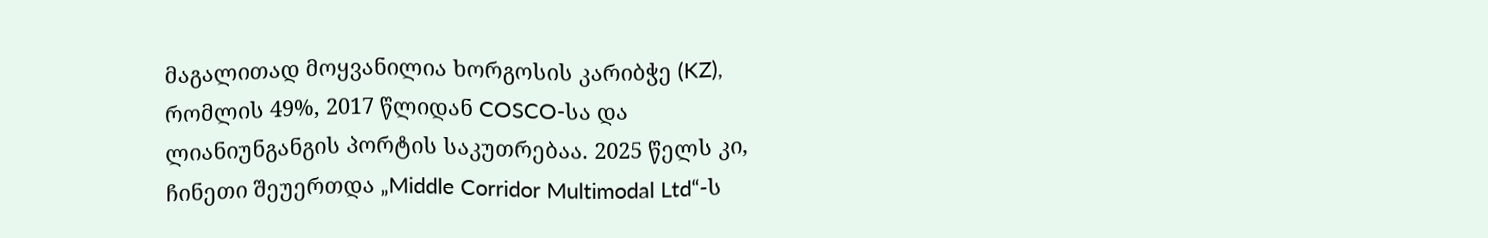მაგალითად მოყვანილია ხორგოსის კარიბჭე (KZ), რომლის 49%, 2017 წლიდან COSCO-სა და ლიანიუნგანგის პორტის საკუთრებაა. 2025 წელს კი, ჩინეთი შეუერთდა „Middle Corridor Multimodal Ltd“-ს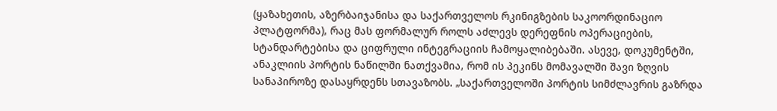(ყაზახეთის, აზერბაიჯანისა და საქართველოს რკინიგზების საკოორდინაციო პლატფორმა), რაც მას ფორმალურ როლს აძლევს დერეფნის ოპერაციების, სტანდარტებისა და ციფრული ინტეგრაციის ჩამოყალიბებაში. ასევე, დოკუმენტში, ანაკლიის პორტის ნაწილში ნათქვამია, რომ ის პეკინს მომავალში შავი ზღვის სანაპიროზე დასაყრდენს სთავაზობს. „საქართველოში პორტის სიმძლავრის გაზრდა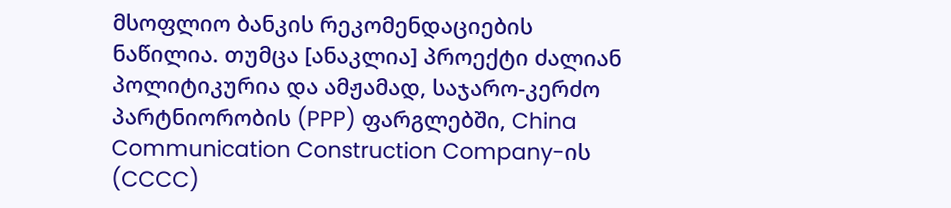მსოფლიო ბანკის რეკომენდაციების ნაწილია. თუმცა [ანაკლია] პროექტი ძალიან პოლიტიკურია და ამჟამად, საჯარო-კერძო პარტნიორობის (PPP) ფარგლებში, China Communication Construction Company-ის (CCCC)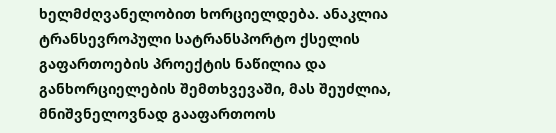ხელმძღვანელობით ხორციელდება. ანაკლია ტრანსევროპული სატრანსპორტო ქსელის გაფართოების პროექტის ნაწილია და განხორციელების შემთხვევაში, მას შეუძლია, მნიშვნელოვნად გააფართოოს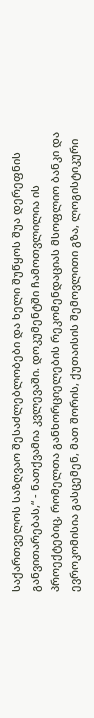საქართველოს საზღვაო შესაძლებლობები და ხელი შუწყოს შუა დერეფნის განვითარებას,“ - ნათქვამია კვლევაში. დოკუმენტში ჩამოთვლილია ის პროექტებიც, რომელთა განხორციელების რეკომენდაციას მსოფლიო ბანკი და ევროკომისია გასცემენ, მათ შორის, ქუთაისის შემოვლითი გზა, ლოგისტიკური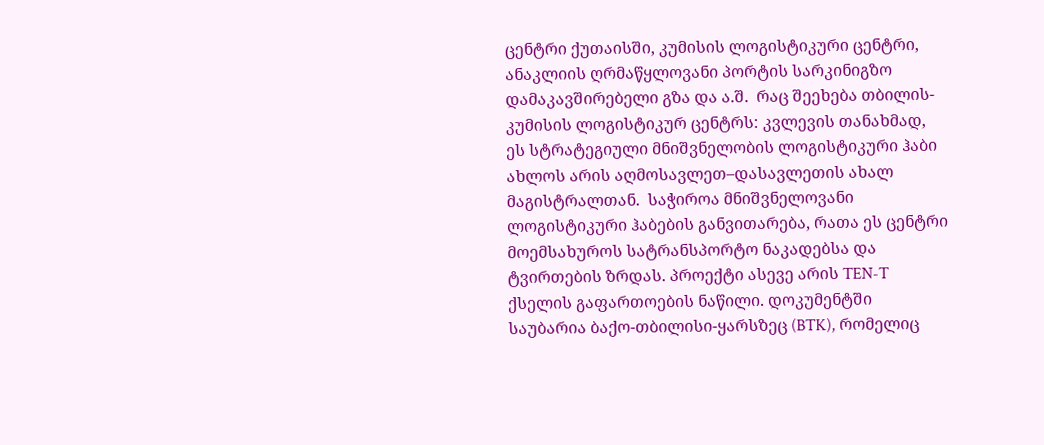ცენტრი ქუთაისში, კუმისის ლოგისტიკური ცენტრი, ანაკლიის ღრმაწყლოვანი პორტის სარკინიგზო დამაკავშირებელი გზა და ა.შ.  რაც შეეხება თბილის-კუმისის ლოგისტიკურ ცენტრს: კვლევის თანახმად, ეს სტრატეგიული მნიშვნელობის ლოგისტიკური ჰაბი ახლოს არის აღმოსავლეთ–დასავლეთის ახალ მაგისტრალთან.  საჭიროა მნიშვნელოვანი ლოგისტიკური ჰაბების განვითარება, რათა ეს ცენტრი მოემსახუროს სატრანსპორტო ნაკადებსა და ტვირთების ზრდას. პროექტი ასევე არის TEN-T ქსელის გაფართოების ნაწილი. დოკუმენტში საუბარია ბაქო-თბილისი-ყარსზეც (BTK), რომელიც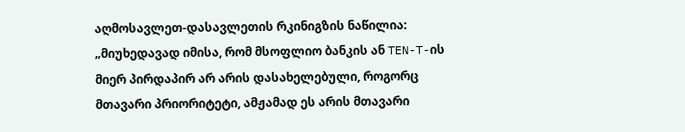აღმოსავლეთ-დასავლეთის რკინიგზის ნაწილია: „მიუხედავად იმისა, რომ მსოფლიო ბანკის ან TEN-T-ის მიერ პირდაპირ არ არის დასახელებული, როგორც მთავარი პრიორიტეტი, ამჟამად ეს არის მთავარი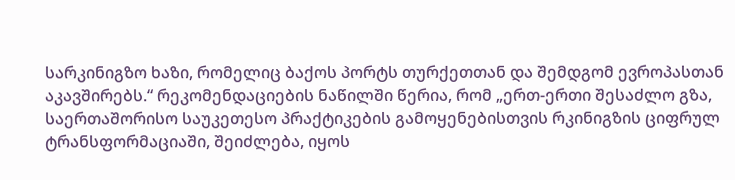სარკინიგზო ხაზი, რომელიც ბაქოს პორტს თურქეთთან და შემდგომ ევროპასთან აკავშირებს.“ რეკომენდაციების ნაწილში წერია, რომ „ერთ-ერთი შესაძლო გზა, საერთაშორისო საუკეთესო პრაქტიკების გამოყენებისთვის რკინიგზის ციფრულ ტრანსფორმაციაში, შეიძლება, იყოს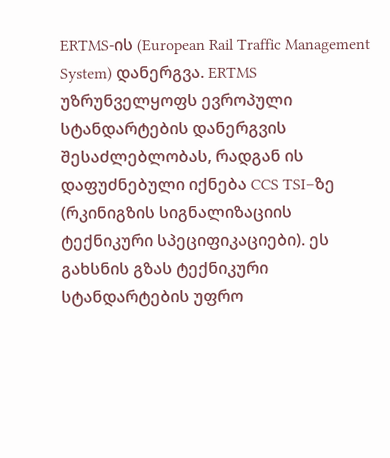ERTMS-ის (European Rail Traffic Management System) დანერგვა. ERTMS უზრუნველყოფს ევროპული სტანდარტების დანერგვის შესაძლებლობას, რადგან ის დაფუძნებული იქნება CCS TSI–ზე (რკინიგზის სიგნალიზაციის ტექნიკური სპეციფიკაციები). ეს გახსნის გზას ტექნიკური სტანდარტების უფრო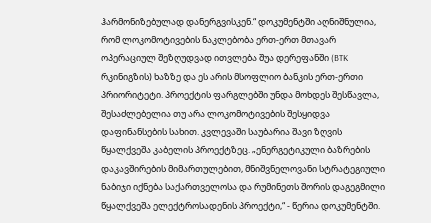ჰარმონიზებულად დანერგვისკენ.“ დოკუმენტში აღნიშნულია, რომ ლოკომოტივების ნაკლებობა ერთ-ერთ მთავარ ოპერაციულ შეზღუდვად ითვლება შუა დერეფანში (BTK რკინიგზის) ხაზზე და ეს არის მსოფლიო ბანკის ერთ-ერთი პრიორიტეტი. პროექტის ფარგლებში უნდა მოხდეს შესწავლა, შესაძლებელია თუ არა ლოკომოტივების შესყიდვა დაფინანსების სახით. კვლევაში საუბარია შავი ზღვის წყალქვეშა კაბელის პროექტზეც. „ენერგეტიკული ბაზრების დაკავშირების მიმართულებით, მნიშვნელოვანი სტრატეგიული ნაბიჯი იქნება საქართველოსა და რუმინეთს შორის დაგეგმილი წყალქვეშა ელექტროსადენის პროექტი,“ - წერია დოკუმენტში.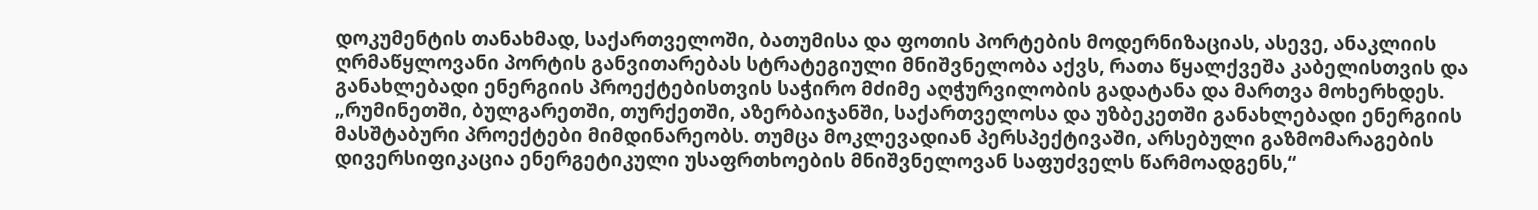დოკუმენტის თანახმად, საქართველოში, ბათუმისა და ფოთის პორტების მოდერნიზაციას, ასევე, ანაკლიის ღრმაწყლოვანი პორტის განვითარებას სტრატეგიული მნიშვნელობა აქვს, რათა წყალქვეშა კაბელისთვის და განახლებადი ენერგიის პროექტებისთვის საჭირო მძიმე აღჭურვილობის გადატანა და მართვა მოხერხდეს. „რუმინეთში, ბულგარეთში, თურქეთში, აზერბაიჯანში, საქართველოსა და უზბეკეთში განახლებადი ენერგიის მასშტაბური პროექტები მიმდინარეობს. თუმცა მოკლევადიან პერსპექტივაში, არსებული გაზმომარაგების დივერსიფიკაცია ენერგეტიკული უსაფრთხოების მნიშვნელოვან საფუძველს წარმოადგენს,“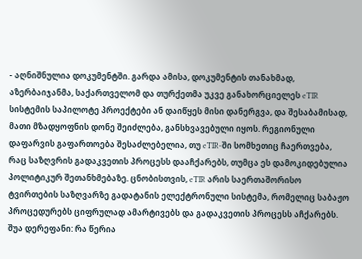- აღნიშნულია დოკუმენტში. გარდა ამისა, დოკუმენტის თანახმად, აზერბაიჯანმა, საქართველომ და თურქეთმა უკვე განახორციელეს eTIR სისტემის საპილოტე პროექტები ან დაიწყეს მისი დანერგვა, და შესაბამისად, მათი მზადყოფნის დონე შეიძლება, განსხვავებული იყოს. რეგიონული დაფარვის გაფართოება შესაძლებელია, თუ eTIR-ში სომხეთიც ჩაერთვება, რაც საზღვრის გადაკვეთის პროცესს დააჩქარებს, თუმცა ეს დამოკიდებულია პოლიტიკურ შეთანხმებაზე. ცნობისთვის, eTIR არის საერთაშორისო ტვირთების საზღვარზე გადატანის ელექტრონული სისტემა, რომელიც საბაჟო პროცედურებს ციფრულად ამარტივებს და გადაკვეთის პროცესს აჩქარებს. შუა დერეფანი: რა წერია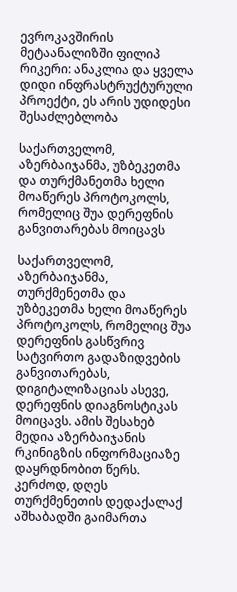ევროკავშირის მეტაანალიზში ფილიპ რიკერი: ანაკლია და ყველა დიდი ინფრასტრუქტურული პროექტი, ეს არის უდიდესი შესაძლებლობა

საქართველომ, აზერბაიჯანმა, უზბეკეთმა და თურქმანეთმა ხელი მოაწერეს პროტოკოლს, რომელიც შუა დერეფნის განვითარებას მოიცავს

საქართველომ, აზერბაიჯანმა, თურქმენეთმა და უზბეკეთმა ხელი მოაწერეს პროტოკოლს, რომელიც შუა დერეფნის გასწვრივ სატვირთო გადაზიდვების განვითარებას, დიგიტალიზაციას ასევე, დერეფნის დიაგნოსტიკას მოიცავს. ამის შესახებ მედია აზერბაიჯანის რკინიგზის ინფორმაციაზე დაყრდნობით წერს. კერძოდ, დღეს თურქმენეთის დედაქალაქ აშხაბადში გაიმართა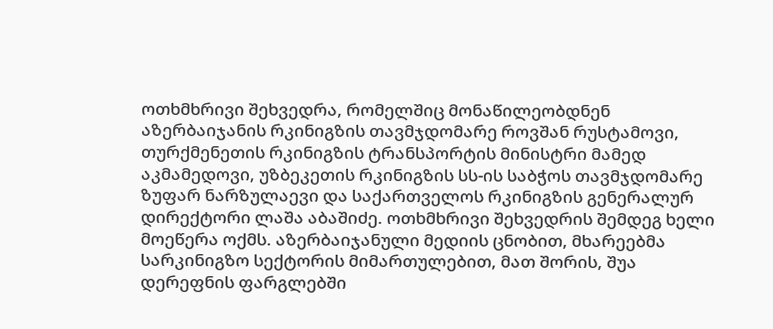ოთხმხრივი შეხვედრა, რომელშიც მონაწილეობდნენ აზერბაიჯანის რკინიგზის თავმჯდომარე როვშან რუსტამოვი, თურქმენეთის რკინიგზის ტრანსპორტის მინისტრი მამედ აკმამედოვი, უზბეკეთის რკინიგზის სს-ის საბჭოს თავმჯდომარე ზუფარ ნარზულაევი და საქართველოს რკინიგზის გენერალურ დირექტორი ლაშა აბაშიძე. ოთხმხრივი შეხვედრის შემდეგ ხელი მოეწერა ოქმს. აზერბაიჯანული მედიის ცნობით, მხარეებმა სარკინიგზო სექტორის მიმართულებით, მათ შორის, შუა დერეფნის ფარგლებში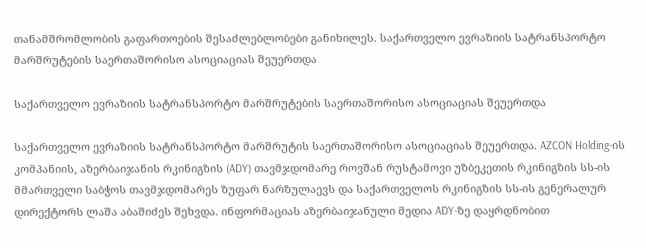თანამშრომლობის გაფართოების შესაძლებლობები განიხილეს. საქართველო ევრაზიის სატრანსპორტო მარშრუტების საერთაშორისო ასოციაციას შეუერთდა

საქართველო ევრაზიის სატრანსპორტო მარშრუტების საერთაშორისო ასოციაციას შეუერთდა

საქართველო ევრაზიის სატრანსპორტო მარშრუტის საერთაშორისო ასოციაციას შეუერთდა. AZCON Holding-ის კომპანიის, აზერბაიჯანის რკინიგზის (ADY) თავმჯდომარე როვშან რუსტამოვი უზბეკეთის რკინიგზის სს-ის მმართველი საბჭოს თავმჯდომარეს ზუფარ ნარზულაევს და საქართველოს რკინიგზის სს-ის გენერალურ დირექტორს ლაშა აბაშიძეს შეხვდა. ინფორმაციას აზერბაიჯანული მედია ADY-ზე დაყრდნობით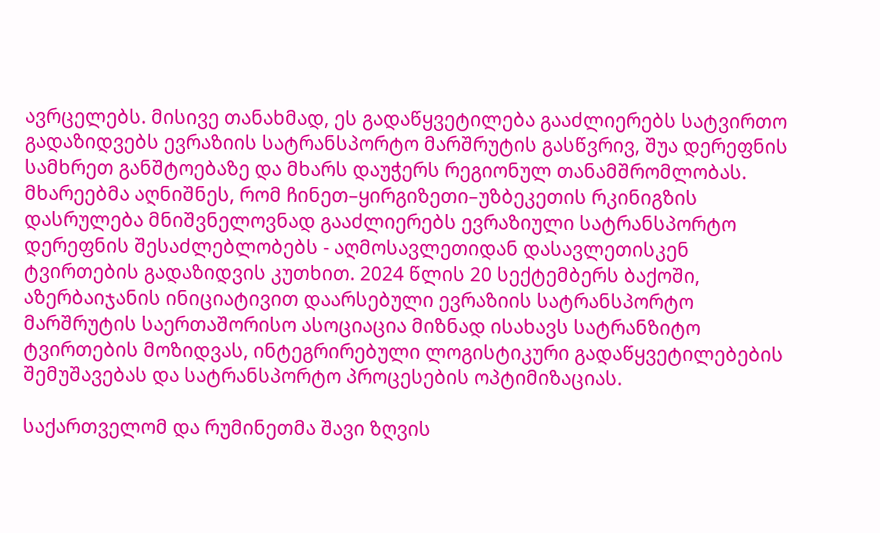ავრცელებს. მისივე თანახმად, ეს გადაწყვეტილება გააძლიერებს სატვირთო გადაზიდვებს ევრაზიის სატრანსპორტო მარშრუტის გასწვრივ, შუა დერეფნის სამხრეთ განშტოებაზე და მხარს დაუჭერს რეგიონულ თანამშრომლობას. მხარეებმა აღნიშნეს, რომ ჩინეთ–ყირგიზეთი–უზბეკეთის რკინიგზის დასრულება მნიშვნელოვნად გააძლიერებს ევრაზიული სატრანსპორტო დერეფნის შესაძლებლობებს - აღმოსავლეთიდან დასავლეთისკენ ტვირთების გადაზიდვის კუთხით. 2024 წლის 20 სექტემბერს ბაქოში, აზერბაიჯანის ინიციატივით დაარსებული ევრაზიის სატრანსპორტო მარშრუტის საერთაშორისო ასოციაცია მიზნად ისახავს სატრანზიტო ტვირთების მოზიდვას, ინტეგრირებული ლოგისტიკური გადაწყვეტილებების შემუშავებას და სატრანსპორტო პროცესების ოპტიმიზაციას.

საქართველომ და რუმინეთმა შავი ზღვის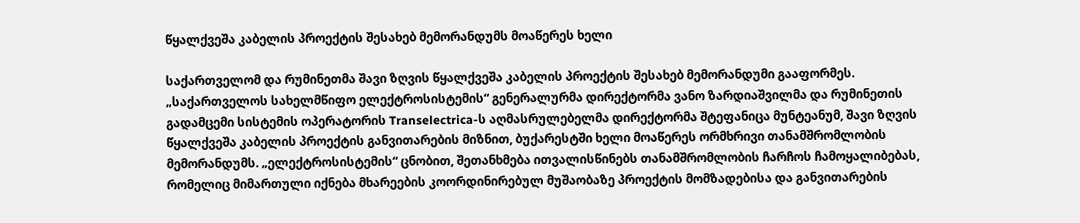წყალქვეშა კაბელის პროექტის შესახებ მემორანდუმს მოაწერეს ხელი

საქართველომ და რუმინეთმა შავი ზღვის წყალქვეშა კაბელის პროექტის შესახებ მემორანდუმი გააფორმეს. „საქართველოს სახელმწიფო ელექტროსისტემის“ გენერალურმა დირექტორმა ვანო ზარდიაშვილმა და რუმინეთის გადამცემი სისტემის ოპერატორის Transelectrica-ს აღმასრულებელმა დირექტორმა შტეფანიცა მუნტეანუმ, შავი ზღვის წყალქვეშა კაბელის პროექტის განვითარების მიზნით, ბუქარესტში ხელი მოაწერეს ორმხრივი თანამშრომლობის მემორანდუმს. „ელექტროსისტემის“ ცნობით, შეთანხმება ითვალისწინებს თანამშრომლობის ჩარჩოს ჩამოყალიბებას, რომელიც მიმართული იქნება მხარეების კოორდინირებულ მუშაობაზე პროექტის მომზადებისა და განვითარების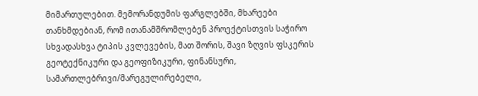მიმართულებით. მემორანდუმის ფარგლებში, მხარეები თანხმდებიან, რომ ითანამშრომლებენ პროექტისთვის საჭირო სხვადასხვა ტიპის კვლევების, მათ შორის, შავი ზღვის ფსკერის გეოტექნიკური და გეოფიზიკური, ფინანსური, სამართლებრივი/მარეგულირებელი,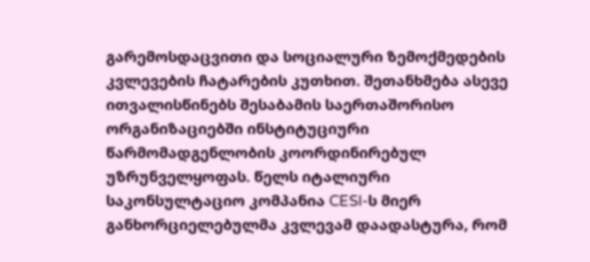გარემოსდაცვითი და სოციალური ზემოქმედების კვლევების ჩატარების კუთხით. შეთანხმება ასევე ითვალისწინებს შესაბამის საერთაშორისო ორგანიზაციებში ინსტიტუციური წარმომადგენლობის კოორდინირებულ უზრუნველყოფას. წელს იტალიური საკონსულტაციო კომპანია CESI-ს მიერ განხორციელებულმა კვლევამ დაადასტურა, რომ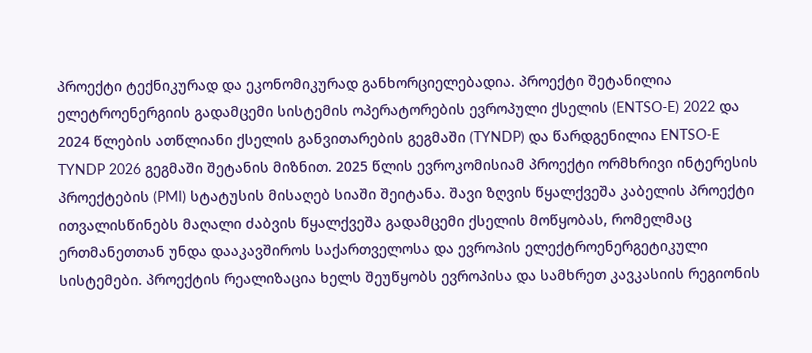პროექტი ტექნიკურად და ეკონომიკურად განხორციელებადია. პროექტი შეტანილია ელეტროენერგიის გადამცემი სისტემის ოპერატორების ევროპული ქსელის (ENTSO-E) 2022 და 2024 წლების ათწლიანი ქსელის განვითარების გეგმაში (TYNDP) და წარდგენილია ENTSO-E TYNDP 2026 გეგმაში შეტანის მიზნით. 2025 წლის ევროკომისიამ პროექტი ორმხრივი ინტერესის პროექტების (PMI) სტატუსის მისაღებ სიაში შეიტანა. შავი ზღვის წყალქვეშა კაბელის პროექტი ითვალისწინებს მაღალი ძაბვის წყალქვეშა გადამცემი ქსელის მოწყობას, რომელმაც ერთმანეთთან უნდა დააკავშიროს საქართველოსა და ევროპის ელექტროენერგეტიკული სისტემები. პროექტის რეალიზაცია ხელს შეუწყობს ევროპისა და სამხრეთ კავკასიის რეგიონის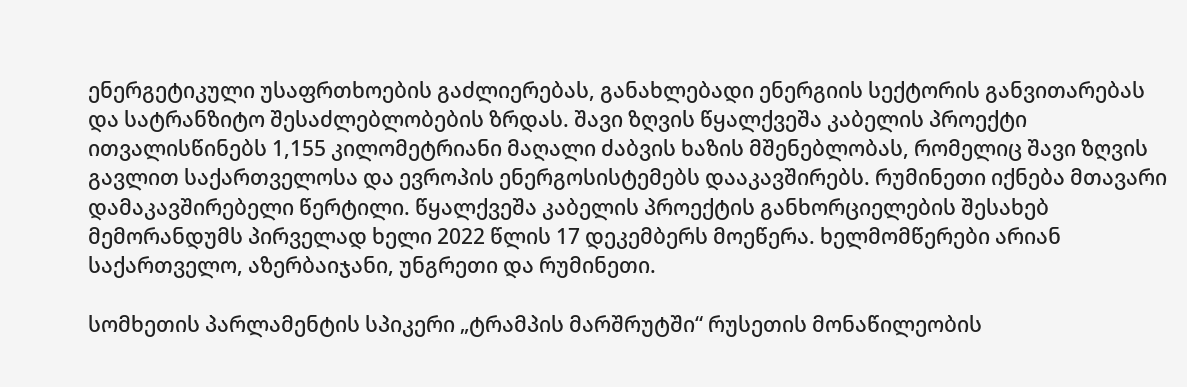ენერგეტიკული უსაფრთხოების გაძლიერებას, განახლებადი ენერგიის სექტორის განვითარებას და სატრანზიტო შესაძლებლობების ზრდას. შავი ზღვის წყალქვეშა კაბელის პროექტი ითვალისწინებს 1,155 კილომეტრიანი მაღალი ძაბვის ხაზის მშენებლობას, რომელიც შავი ზღვის გავლით საქართველოსა და ევროპის ენერგოსისტემებს დააკავშირებს. რუმინეთი იქნება მთავარი დამაკავშირებელი წერტილი. წყალქვეშა კაბელის პროექტის განხორციელების შესახებ მემორანდუმს პირველად ხელი 2022 წლის 17 დეკემბერს მოეწერა. ხელმომწერები არიან საქართველო, აზერბაიჯანი, უნგრეთი და რუმინეთი.

სომხეთის პარლამენტის სპიკერი „ტრამპის მარშრუტში“ რუსეთის მონაწილეობის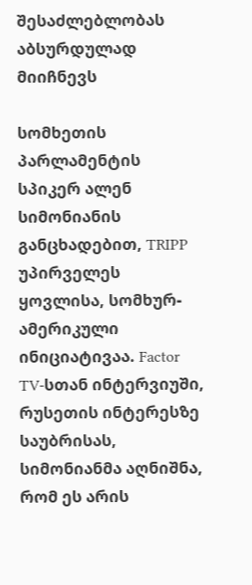შესაძლებლობას აბსურდულად მიიჩნევს

სომხეთის პარლამენტის სპიკერ ალენ სიმონიანის განცხადებით, TRIPP უპირველეს ყოვლისა, სომხურ-ამერიკული ინიციატივაა. Factor TV-სთან ინტერვიუში, რუსეთის ინტერესზე საუბრისას, სიმონიანმა აღნიშნა, რომ ეს არის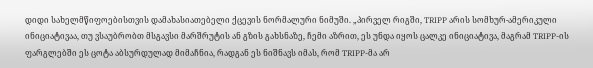დიდი სახელმწიფოებისთვის დამახასიათებელი ქცევის ნორმალური ნიმუში. „პირველ რიგში, TRIPP არის სომხურ-ამერიკული ინიციატივაა, თუ ვსაუბრობთ მსგავსი მარშრუტის ან გზის გახსნაზე, ჩემი აზრით, ეს უნდა იყოს ცალკე ინიციატივა, მაგრამ TRIPP-ის ფარგლებში ეს ცოტა აბსურდულად მიმაჩნია, რადგან ეს ნიშნავს იმას, რომ TRIPP-მა არ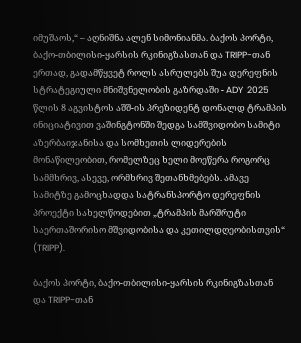იმუშაოს,“ – აღნიშნა ალენ სიმონიანმა. ბაქოს პორტი, ბაქო-თბილისი-ყარსის რკინიგზასთან და TRIPP-თან ერთად, გადამწყვეტ როლს ასრულებს შუა დერეფნის სტრატეგიული მნიშვნელობის გაზრდაში - ADY  2025 წლის 8 აგვისტოს აშშ-ის პრეზიდენტ დონალდ ტრამპის ინიციატივით ვაშინგტონში შედგა სამშვიდობო სამიტი აზერბაიჯანისა და სომხეთის ლიდერების მონაწილეობით, რომელზეც ხელი მოეწერა როგორც სამმხრივ, ასევე, ორმხრივ შეთანხმებებს. ამავე სამიტზე გამოცხადდა სატრანსპორტო დერეფნის პროექტი სახელწოდებით „ტრამპის მარშრუტი საერთაშორისო მშვიდობისა და კეთილდღეობისთვის“ (TRIPP).

ბაქოს პორტი, ბაქო-თბილისი-ყარსის რკინიგზასთან და TRIPP-თან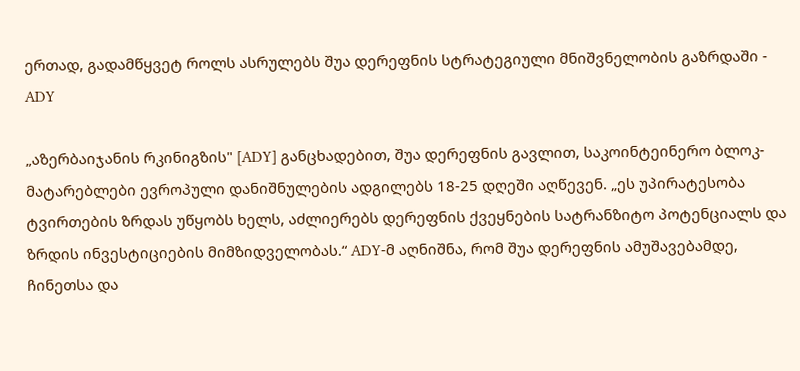ერთად, გადამწყვეტ როლს ასრულებს შუა დერეფნის სტრატეგიული მნიშვნელობის გაზრდაში - ADY

„აზერბაიჯანის რკინიგზის" [ADY] განცხადებით, შუა დერეფნის გავლით, საკოინტეინერო ბლოკ-მატარებლები ევროპული დანიშნულების ადგილებს 18-25 დღეში აღწევენ. „ეს უპირატესობა ტვირთების ზრდას უწყობს ხელს, აძლიერებს დერეფნის ქვეყნების სატრანზიტო პოტენციალს და ზრდის ინვესტიციების მიმზიდველობას.“ ADY-მ აღნიშნა, რომ შუა დერეფნის ამუშავებამდე, ჩინეთსა და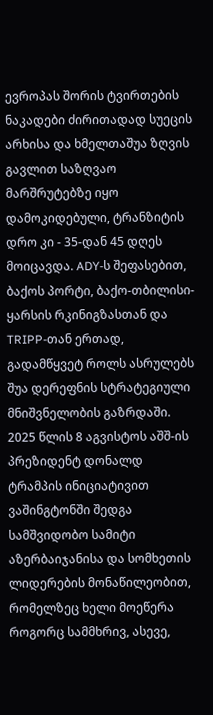ევროპას შორის ტვირთების ნაკადები ძირითადად სუეცის არხისა და ხმელთაშუა ზღვის გავლით საზღვაო მარშრუტებზე იყო დამოკიდებული, ტრანზიტის დრო კი - 35-დან 45 დღეს მოიცავდა. ADY-ს შეფასებით, ბაქოს პორტი, ბაქო-თბილისი-ყარსის რკინიგზასთან და TRIPP-თან ერთად, გადამწყვეტ როლს ასრულებს შუა დერეფნის სტრატეგიული მნიშვნელობის გაზრდაში. 2025 წლის 8 აგვისტოს აშშ-ის პრეზიდენტ დონალდ ტრამპის ინიციატივით ვაშინგტონში შედგა სამშვიდობო სამიტი აზერბაიჯანისა და სომხეთის ლიდერების მონაწილეობით, რომელზეც ხელი მოეწერა როგორც სამმხრივ, ასევე,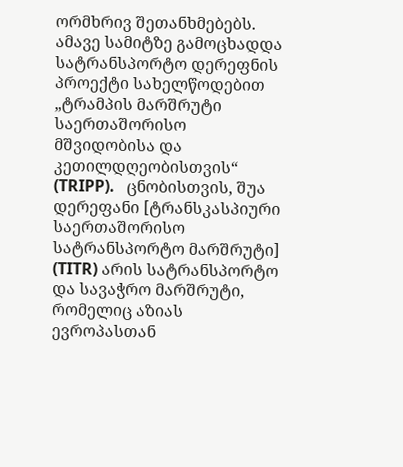ორმხრივ შეთანხმებებს. ამავე სამიტზე გამოცხადდა სატრანსპორტო დერეფნის პროექტი სახელწოდებით „ტრამპის მარშრუტი საერთაშორისო მშვიდობისა და კეთილდღეობისთვის“ (TRIPP).   ცნობისთვის, შუა დერეფანი [ტრანსკასპიური საერთაშორისო სატრანსპორტო მარშრუტი] (TITR) არის სატრანსპორტო და სავაჭრო მარშრუტი, რომელიც აზიას ევროპასთან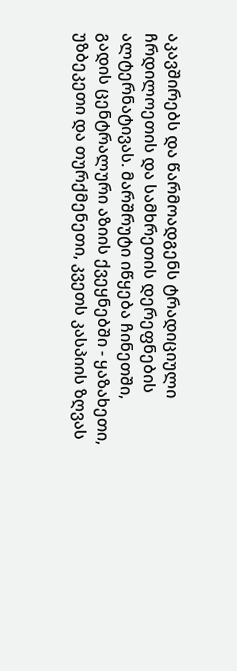აკავშირებს და წარმოადგენს ტრადიციული ჩრდილოეთის და სამხრეთის დერეფნების ალტერნატივას. მარშრუტი იწყება ჩინეთში, გადის ცენტრალური აზიის ქვეყნებში - ყაზახეთი, უზბეკეთი და თურქმენეთი, კვეთს კასპიის ზღვას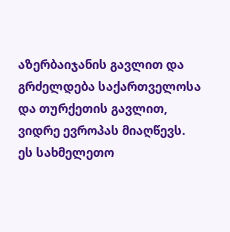აზერბაიჯანის გავლით და გრძელდება საქართველოსა და თურქეთის გავლით, ვიდრე ევროპას მიაღწევს. ეს სახმელეთო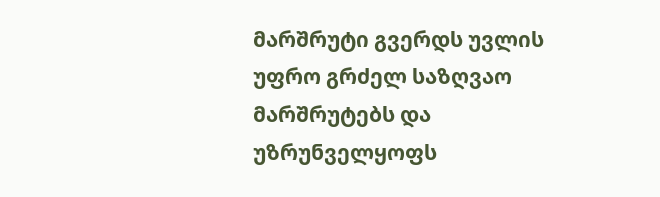მარშრუტი გვერდს უვლის უფრო გრძელ საზღვაო მარშრუტებს და უზრუნველყოფს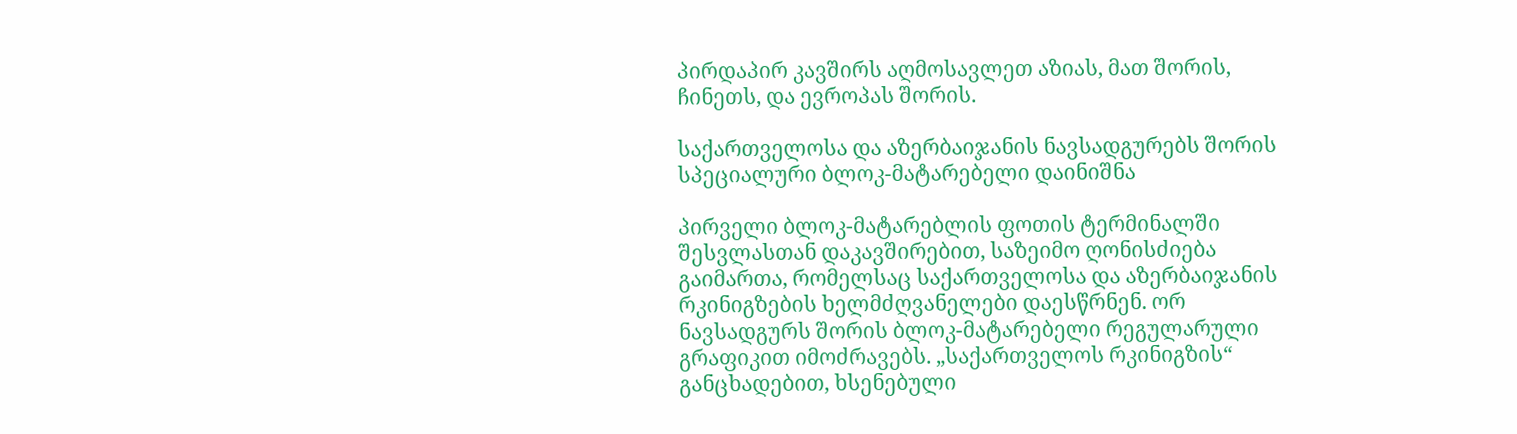პირდაპირ კავშირს აღმოსავლეთ აზიას, მათ შორის, ჩინეთს, და ევროპას შორის.

საქართველოსა და აზერბაიჯანის ნავსადგურებს შორის სპეციალური ბლოკ-მატარებელი დაინიშნა

პირველი ბლოკ-მატარებლის ფოთის ტერმინალში შესვლასთან დაკავშირებით, საზეიმო ღონისძიება გაიმართა, რომელსაც საქართველოსა და აზერბაიჯანის რკინიგზების ხელმძღვანელები დაესწრნენ. ორ ნავსადგურს შორის ბლოკ-მატარებელი რეგულარული გრაფიკით იმოძრავებს. „საქართველოს რკინიგზის“ განცხადებით, ხსენებული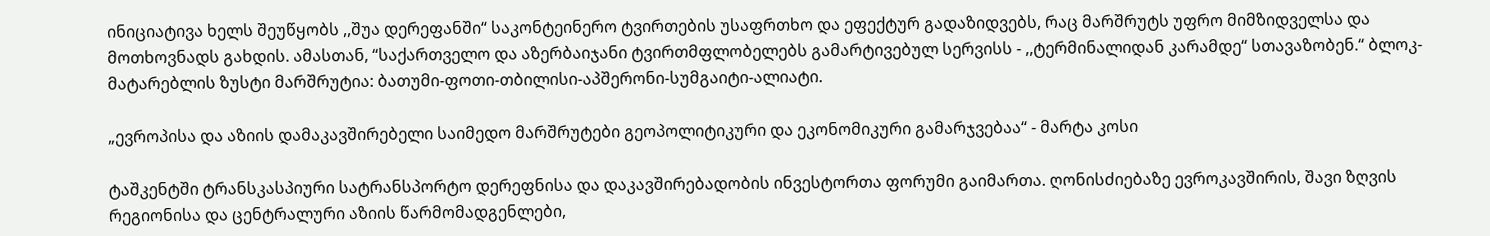ინიციატივა ხელს შეუწყობს ,,შუა დერეფანში“ საკონტეინერო ტვირთების უსაფრთხო და ეფექტურ გადაზიდვებს, რაც მარშრუტს უფრო მიმზიდველსა და მოთხოვნადს გახდის. ამასთან, “საქართველო და აზერბაიჯანი ტვირთმფლობელებს გამარტივებულ სერვისს - ,,ტერმინალიდან კარამდე“ სთავაზობენ.“ ბლოკ-მატარებლის ზუსტი მარშრუტია: ბათუმი-ფოთი-თბილისი-აპშერონი-სუმგაიტი-ალიატი.

„ევროპისა და აზიის დამაკავშირებელი საიმედო მარშრუტები გეოპოლიტიკური და ეკონომიკური გამარჯვებაა“ - მარტა კოსი

ტაშკენტში ტრანსკასპიური სატრანსპორტო დერეფნისა და დაკავშირებადობის ინვესტორთა ფორუმი გაიმართა. ღონისძიებაზე ევროკავშირის, შავი ზღვის რეგიონისა და ცენტრალური აზიის წარმომადგენლები,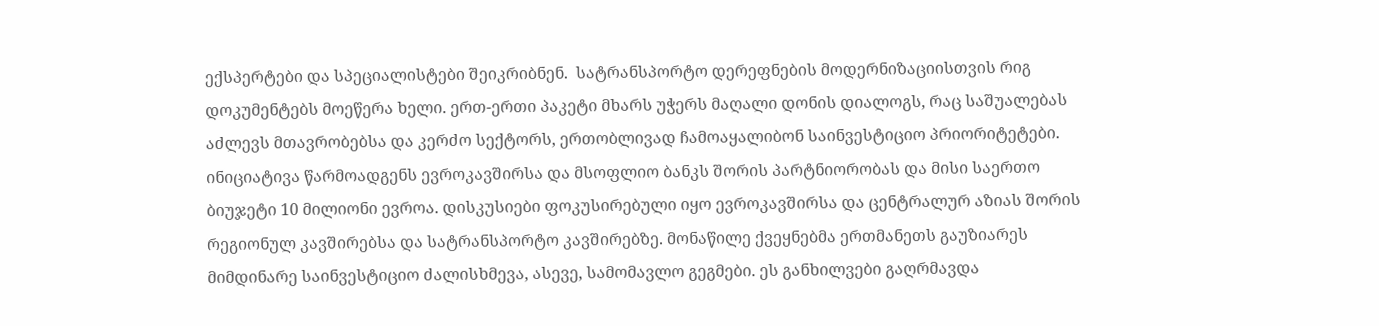ექსპერტები და სპეციალისტები შეიკრიბნენ.  სატრანსპორტო დერეფნების მოდერნიზაციისთვის რიგ დოკუმენტებს მოეწერა ხელი. ერთ-ერთი პაკეტი მხარს უჭერს მაღალი დონის დიალოგს, რაც საშუალებას აძლევს მთავრობებსა და კერძო სექტორს, ერთობლივად ჩამოაყალიბონ საინვესტიციო პრიორიტეტები. ინიციატივა წარმოადგენს ევროკავშირსა და მსოფლიო ბანკს შორის პარტნიორობას და მისი საერთო ბიუჯეტი 10 მილიონი ევროა. დისკუსიები ფოკუსირებული იყო ევროკავშირსა და ცენტრალურ აზიას შორის რეგიონულ კავშირებსა და სატრანსპორტო კავშირებზე. მონაწილე ქვეყნებმა ერთმანეთს გაუზიარეს მიმდინარე საინვესტიციო ძალისხმევა, ასევე, სამომავლო გეგმები. ეს განხილვები გაღრმავდა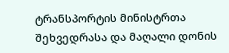ტრანსპორტის მინისტრთა შეხვედრასა და მაღალი დონის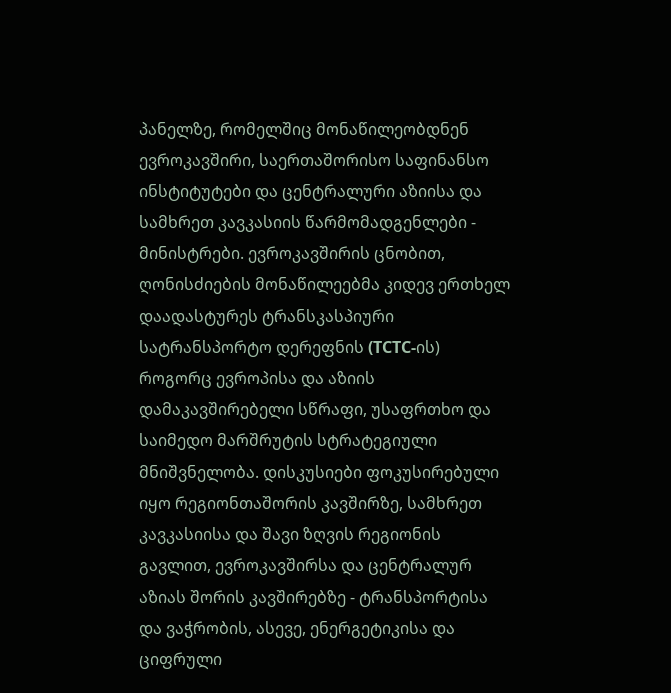პანელზე, რომელშიც მონაწილეობდნენ ევროკავშირი, საერთაშორისო საფინანსო ინსტიტუტები და ცენტრალური აზიისა და სამხრეთ კავკასიის წარმომადგენლები -  მინისტრები. ევროკავშირის ცნობით, ღონისძიების მონაწილეებმა კიდევ ერთხელ დაადასტურეს ტრანსკასპიური სატრანსპორტო დერეფნის (TCTC-ის) როგორც ევროპისა და აზიის დამაკავშირებელი სწრაფი, უსაფრთხო და საიმედო მარშრუტის სტრატეგიული მნიშვნელობა. დისკუსიები ფოკუსირებული იყო რეგიონთაშორის კავშირზე, სამხრეთ კავკასიისა და შავი ზღვის რეგიონის გავლით, ევროკავშირსა და ცენტრალურ აზიას შორის კავშირებზე - ტრანსპორტისა და ვაჭრობის, ასევე, ენერგეტიკისა და ციფრული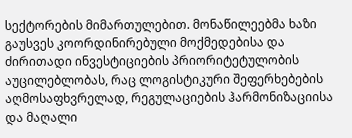სექტორების მიმართულებით. მონაწილეებმა ხაზი გაუსვეს კოორდინირებული მოქმედებისა და ძირითადი ინვესტიციების პრიორიტეტულობის აუცილებლობას, რაც ლოგისტიკური შეფერხებების აღმოსაფხვრელად, რეგულაციების ჰარმონიზაციისა და მაღალი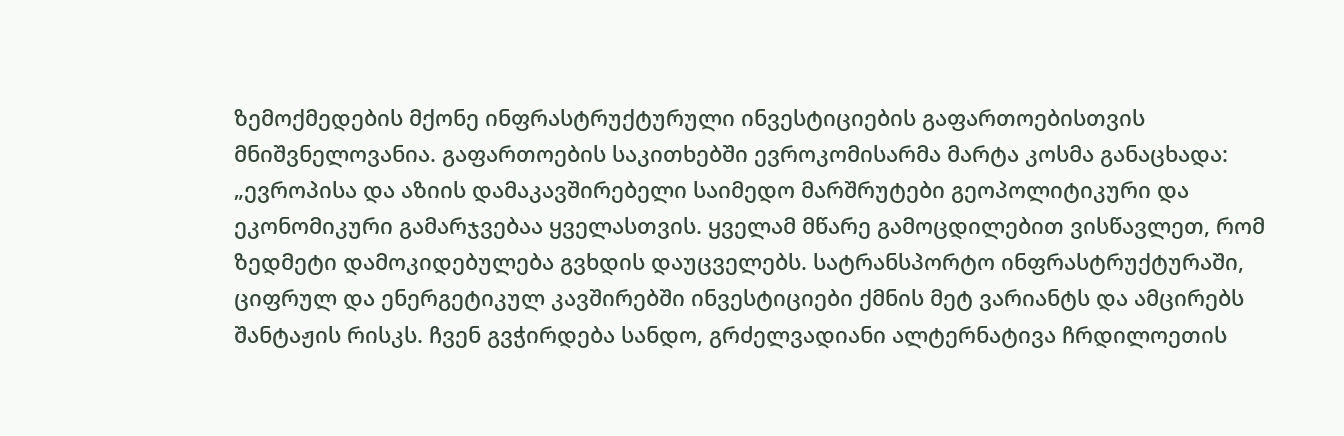ზემოქმედების მქონე ინფრასტრუქტურული ინვესტიციების გაფართოებისთვის მნიშვნელოვანია. გაფართოების საკითხებში ევროკომისარმა მარტა კოსმა განაცხადა: „ევროპისა და აზიის დამაკავშირებელი საიმედო მარშრუტები გეოპოლიტიკური და ეკონომიკური გამარჯვებაა ყველასთვის. ყველამ მწარე გამოცდილებით ვისწავლეთ, რომ ზედმეტი დამოკიდებულება გვხდის დაუცველებს. სატრანსპორტო ინფრასტრუქტურაში, ციფრულ და ენერგეტიკულ კავშირებში ინვესტიციები ქმნის მეტ ვარიანტს და ამცირებს შანტაჟის რისკს. ჩვენ გვჭირდება სანდო, გრძელვადიანი ალტერნატივა ჩრდილოეთის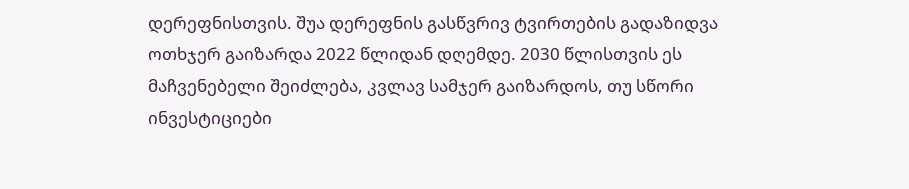დერეფნისთვის. შუა დერეფნის გასწვრივ ტვირთების გადაზიდვა ოთხჯერ გაიზარდა 2022 წლიდან დღემდე. 2030 წლისთვის ეს მაჩვენებელი შეიძლება, კვლავ სამჯერ გაიზარდოს, თუ სწორი ინვესტიციები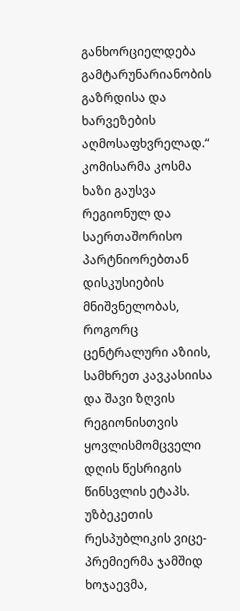განხორციელდება გამტარუნარიანობის გაზრდისა და ხარვეზების აღმოსაფხვრელად.“ კომისარმა კოსმა ხაზი გაუსვა რეგიონულ და საერთაშორისო პარტნიორებთან დისკუსიების მნიშვნელობას, როგორც ცენტრალური აზიის, სამხრეთ კავკასიისა და შავი ზღვის რეგიონისთვის ყოვლისმომცველი დღის წესრიგის წინსვლის ეტაპს. უზბეკეთის რესპუბლიკის ვიცე-პრემიერმა ჯამშიდ ხოჯაევმა,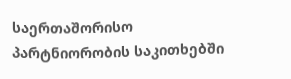საერთაშორისო პარტნიორობის საკითხებში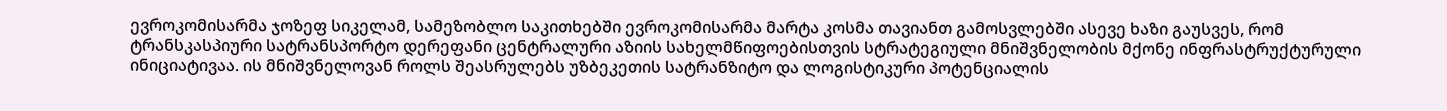ევროკომისარმა ჯოზეფ სიკელამ, სამეზობლო საკითხებში ევროკომისარმა მარტა კოსმა თავიანთ გამოსვლებში ასევე ხაზი გაუსვეს, რომ ტრანსკასპიური სატრანსპორტო დერეფანი ცენტრალური აზიის სახელმწიფოებისთვის სტრატეგიული მნიშვნელობის მქონე ინფრასტრუქტურული ინიციატივაა. ის მნიშვნელოვან როლს შეასრულებს უზბეკეთის სატრანზიტო და ლოგისტიკური პოტენციალის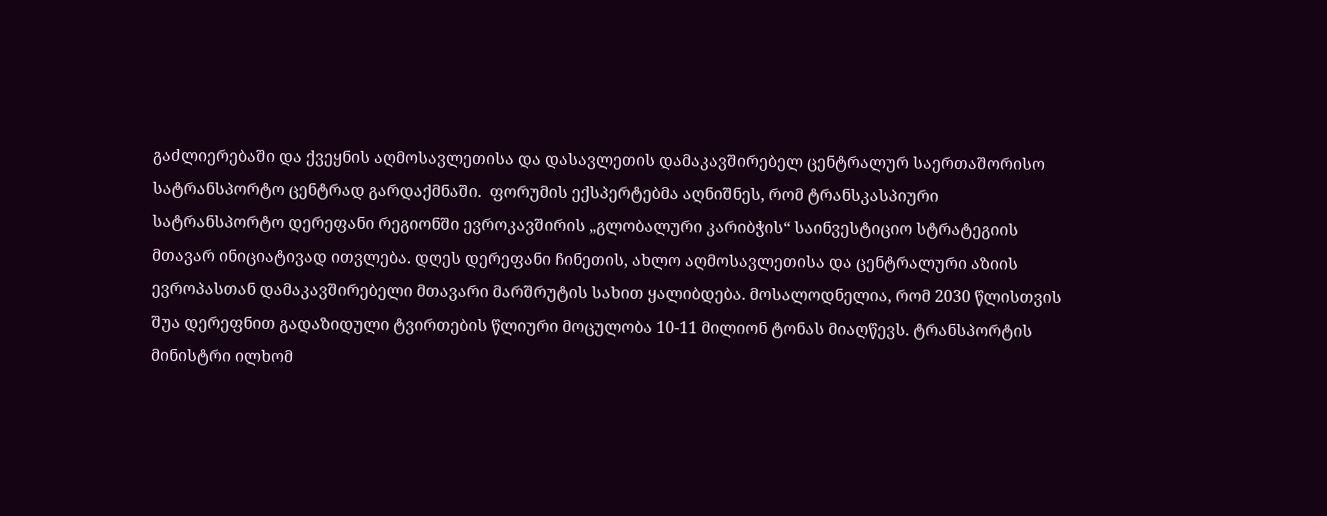გაძლიერებაში და ქვეყნის აღმოსავლეთისა და დასავლეთის დამაკავშირებელ ცენტრალურ საერთაშორისო სატრანსპორტო ცენტრად გარდაქმნაში.  ფორუმის ექსპერტებმა აღნიშნეს, რომ ტრანსკასპიური სატრანსპორტო დერეფანი რეგიონში ევროკავშირის „გლობალური კარიბჭის“ საინვესტიციო სტრატეგიის მთავარ ინიციატივად ითვლება. დღეს დერეფანი ჩინეთის, ახლო აღმოსავლეთისა და ცენტრალური აზიის ევროპასთან დამაკავშირებელი მთავარი მარშრუტის სახით ყალიბდება. მოსალოდნელია, რომ 2030 წლისთვის შუა დერეფნით გადაზიდული ტვირთების წლიური მოცულობა 10-11 მილიონ ტონას მიაღწევს. ტრანსპორტის მინისტრი ილხომ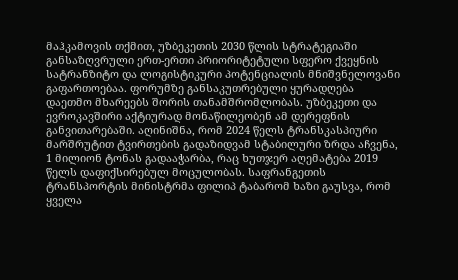მაჰკამოვის თქმით, უზბეკეთის 2030 წლის სტრატეგიაში განსაზღვრული ერთ-ერთი პრიორიტეტული სფერო ქვეყნის სატრანზიტო და ლოგისტიკური პოტენციალის მნიშვნელოვანი გაფართოებაა. ფორუმზე განსაკუთრებული ყურადღება დაეთმო მხარეებს შორის თანამშრომლობას. უზბეკეთი და ევროკავშირი აქტიურად მონაწილეობენ ამ დერეფნის განვითარებაში. აღინიშნა, რომ 2024 წელს ტრანსკასპიური მარშრუტით ტვირთების გადაზიდვამ სტაბილური ზრდა აჩვენა, 1 მილიონ ტონას გადააჭარბა, რაც ხუთჯერ აღემატება 2019 წელს დაფიქსირებულ მოცულობას. საფრანგეთის ტრანსპორტის მინისტრმა ფილიპ ტაბარომ ხაზი გაუსვა, რომ ყველა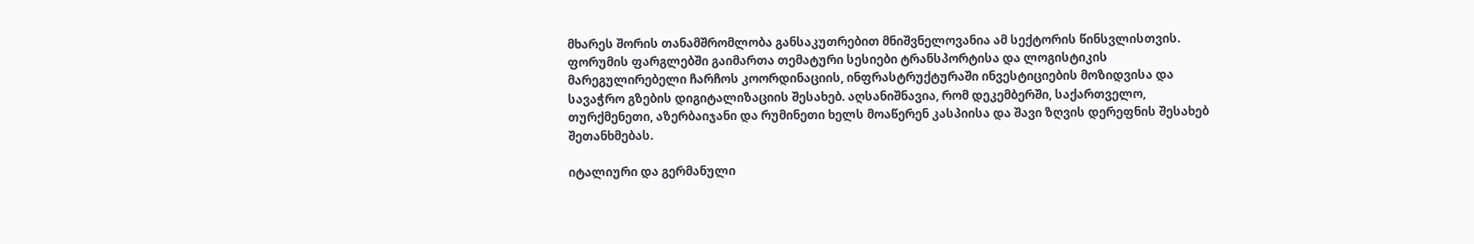მხარეს შორის თანამშრომლობა განსაკუთრებით მნიშვნელოვანია ამ სექტორის წინსვლისთვის. ფორუმის ფარგლებში გაიმართა თემატური სესიები ტრანსპორტისა და ლოგისტიკის მარეგულირებელი ჩარჩოს კოორდინაციის, ინფრასტრუქტურაში ინვესტიციების მოზიდვისა და სავაჭრო გზების დიგიტალიზაციის შესახებ. აღსანიშნავია, რომ დეკემბერში, საქართველო, თურქმენეთი, აზერბაიჯანი და რუმინეთი ხელს მოაწერენ კასპიისა და შავი ზღვის დერეფნის შესახებ შეთანხმებას.

იტალიური და გერმანული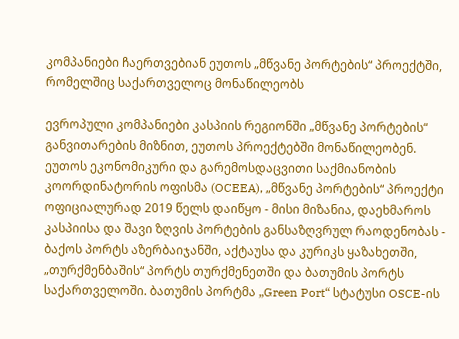კომპანიები ჩაერთვებიან ეუთოს „მწვანე პორტების“ პროექტში, რომელშიც საქართველოც მონაწილეობს

ევროპული კომპანიები კასპიის რეგიონში „მწვანე პორტების“ განვითარების მიზნით, ეუთოს პროექტებში მონაწილეობენ. ეუთოს ეკონომიკური და გარემოსდაცვითი საქმიანობის კოორდინატორის ოფისმა (OCEEA), „მწვანე პორტების“ პროექტი ოფიციალურად 2019 წელს დაიწყო - მისი მიზანია, დაეხმაროს კასპიისა და შავი ზღვის პორტების განსაზღვრულ რაოდენობას - ბაქოს პორტს აზერბაიჯანში, აქტაუსა და კურიკს ყაზახეთში, „თურქმენბაშის“ პორტს თურქმენეთში და ბათუმის პორტს საქართველოში. ბათუმის პორტმა „Green Port“ სტატუსი OSCE-ის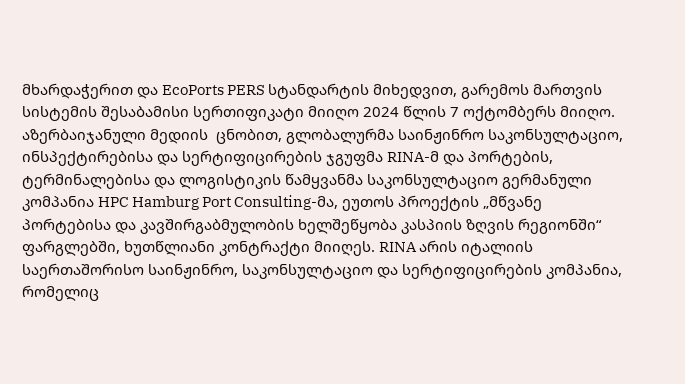მხარდაჭერით და EcoPorts PERS სტანდარტის მიხედვით, გარემოს მართვის სისტემის შესაბამისი სერთიფიკატი მიიღო 2024 წლის 7 ოქტომბერს მიიღო. აზერბაიჯანული მედიის  ცნობით, გლობალურმა საინჟინრო საკონსულტაციო, ინსპექტირებისა და სერტიფიცირების ჯგუფმა RINA-მ და პორტების, ტერმინალებისა და ლოგისტიკის წამყვანმა საკონსულტაციო გერმანული კომპანია HPC Hamburg Port Consulting-მა, ეუთოს პროექტის „მწვანე პორტებისა და კავშირგაბმულობის ხელშეწყობა კასპიის ზღვის რეგიონში“ ფარგლებში, ხუთწლიანი კონტრაქტი მიიღეს. RINA არის იტალიის საერთაშორისო საინჟინრო, საკონსულტაციო და სერტიფიცირების კომპანია, რომელიც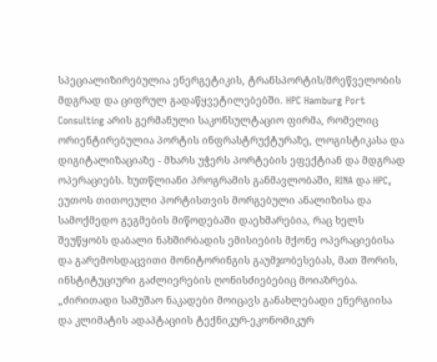სპეციალიზირებულია ენერგეტიკის, ტრანსპორტის/მრეწველობის მდგრად და ციფრულ გადაწყვეტილებებში. HPC Hamburg Port Consulting არის გერმანული საკონსულტაციო ფირმა, რომელიც ორიენტირებულია პორტის ინფრასტრუქტურაზე, ლოგისტიკასა და დიგიტალიზაციაზე - მხარს უჭერს პორტების ეფექტიან და მდგრად ოპერაციებს. ხუთწლიანი პროგრამის განმავლობაში, RINA და HPC, ეუთოს თითოეული პორტისთვის მორგებული ანალიზისა და სამოქმედო გეგმების მიწოდებაში დაეხმარებია, რაც ხელს შეუწყობს დაბალი ნახშირბადის ემისიების მქონე ოპერაციებისა და გარემოსდაცვითი მონიტორინგის გაუმჯობესებას, მათ შორის, ინსტიტუციური გაძლიერების ღონისძიებებიც მოიაზრება. „ძირითადი სამუშაო ნაკადები მოიცავს განახლებადი ენერგიისა და კლიმატის ადაპტაციის ტექნიკურ-ეკონომიკურ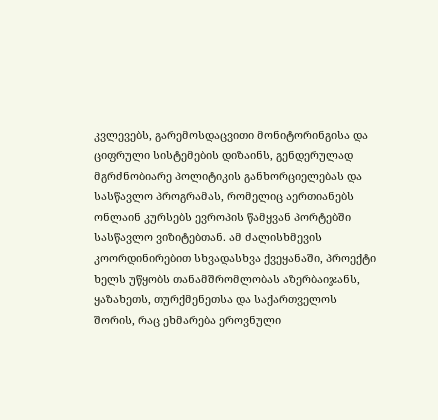კვლევებს, გარემოსდაცვითი მონიტორინგისა და ციფრული სისტემების დიზაინს, გენდერულად მგრძნობიარე პოლიტიკის განხორციელებას და სასწავლო პროგრამას, რომელიც აერთიანებს ონლაინ კურსებს ევროპის წამყვან პორტებში სასწავლო ვიზიტებთან. ამ ძალისხმევის კოორდინირებით სხვადასხვა ქვეყანაში, პროექტი ხელს უწყობს თანამშრომლობას აზერბაიჯანს, ყაზახეთს, თურქმენეთსა და საქართველოს შორის, რაც ეხმარება ეროვნული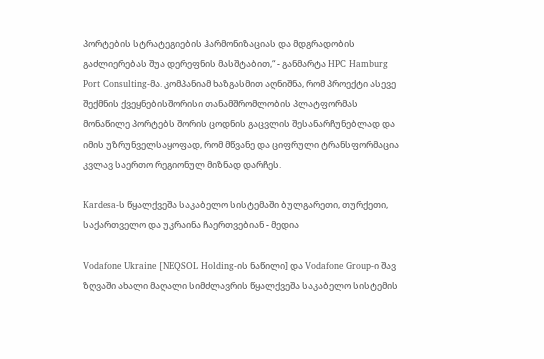პორტების სტრატეგიების ჰარმონიზაციას და მდგრადობის გაძლიერებას შუა დერეფნის მასშტაბით,“ - განმარტა HPC Hamburg Port Consulting-მა. კომპანიამ ხაზგასმით აღნიშნა, რომ პროექტი ასევე შექმნის ქვეყნებისშორისი თანამშრომლობის პლატფორმას მონაწილე პორტებს შორის ცოდნის გაცვლის შესანარჩუნებლად და იმის უზრუნველსაყოფად, რომ მწვანე და ციფრული ტრანსფორმაცია კვლავ საერთო რეგიონულ მიზნად დარჩეს.

Kardesa-ს წყალქვეშა საკაბელო სისტემაში ბულგარეთი, თურქეთი, საქართველო და უკრაინა ჩაერთვებიან - მედია

Vodafone Ukraine [NEQSOL Holding-ის ნაწილი] და Vodafone Group-ი შავ ზღვაში ახალი მაღალი სიმძლავრის წყალქვეშა საკაბელო სისტემის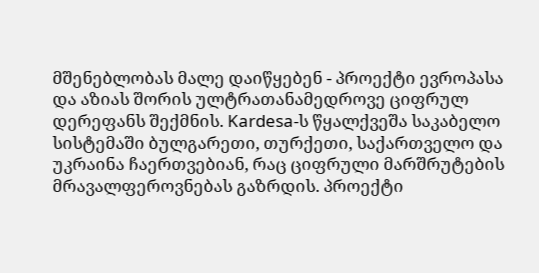მშენებლობას მალე დაიწყებენ - პროექტი ევროპასა და აზიას შორის ულტრათანამედროვე ციფრულ დერეფანს შექმნის. Kardesa-ს წყალქვეშა საკაბელო სისტემაში ბულგარეთი, თურქეთი, საქართველო და უკრაინა ჩაერთვებიან, რაც ციფრული მარშრუტების მრავალფეროვნებას გაზრდის. პროექტი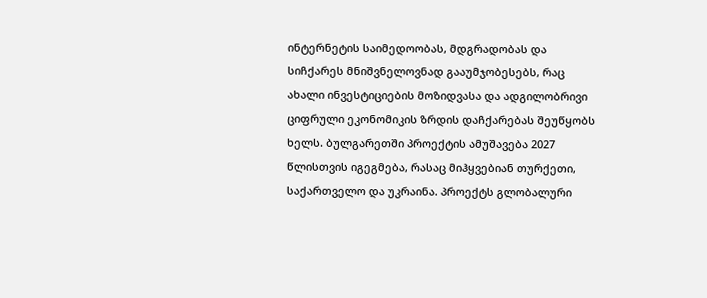ინტერნეტის საიმედოობას, მდგრადობას და სიჩქარეს მნიშვნელოვნად გააუმჯობესებს, რაც ახალი ინვესტიციების მოზიდვასა და ადგილობრივი ციფრული ეკონომიკის ზრდის დაჩქარებას შეუწყობს  ხელს. ბულგარეთში პროექტის ამუშავება 2027 წლისთვის იგეგმება, რასაც მიჰყვებიან თურქეთი, საქართველო და უკრაინა. პროექტს გლობალური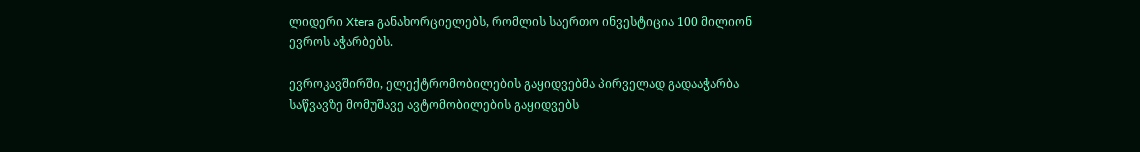ლიდერი Xtera განახორციელებს, რომლის საერთო ინვესტიცია 100 მილიონ ევროს აჭარბებს.

ევროკავშირში, ელექტრომობილების გაყიდვებმა პირველად გადააჭარბა საწვავზე მომუშავე ავტომობილების გაყიდვებს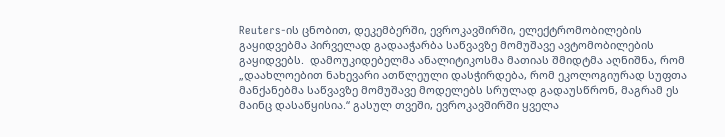Reuters-ის ცნობით, დეკემბერში, ევროკავშირში, ელექტრომობილების გაყიდვებმა პირველად გადააჭარბა საწვავზე მომუშავე ავტომობილების გაყიდვებს.  დამოუკიდებელმა ანალიტიკოსმა მათიას შმიდტმა აღნიშნა, რომ „დაახლოებით ნახევარი ათწლეული დასჭირდება, რომ ეკოლოგიურად სუფთა მანქანებმა საწვავზე მომუშავე მოდელებს სრულად გადაუსწრონ, მაგრამ ეს მაინც დასაწყისია.“ გასულ თვეში, ევროკავშირში ყველა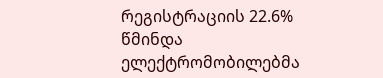რეგისტრაციის 22.6% წმინდა ელექტრომობილებმა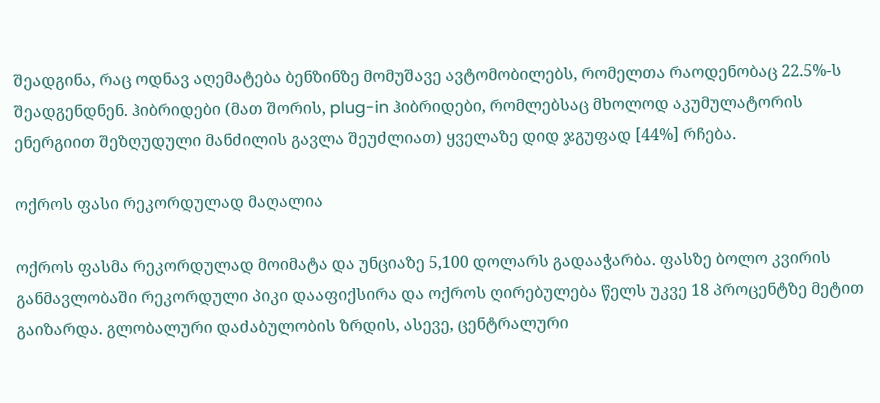შეადგინა, რაც ოდნავ აღემატება ბენზინზე მომუშავე ავტომობილებს, რომელთა რაოდენობაც 22.5%-ს შეადგენდნენ. ჰიბრიდები (მათ შორის, plug-in ჰიბრიდები, რომლებსაც მხოლოდ აკუმულატორის ენერგიით შეზღუდული მანძილის გავლა შეუძლიათ) ყველაზე დიდ ჯგუფად [44%] რჩება.

ოქროს ფასი რეკორდულად მაღალია

ოქროს ფასმა რეკორდულად მოიმატა და უნციაზე 5,100 დოლარს გადააჭარბა. ფასზე ბოლო კვირის განმავლობაში რეკორდული პიკი დააფიქსირა და ოქროს ღირებულება წელს უკვე 18 პროცენტზე მეტით გაიზარდა. გლობალური დაძაბულობის ზრდის, ასევე, ცენტრალური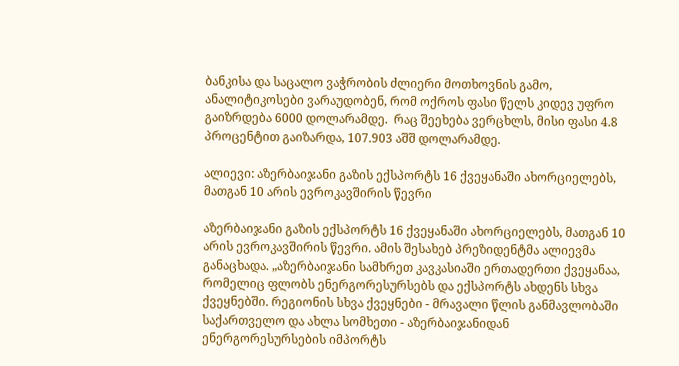ბანკისა და საცალო ვაჭრობის ძლიერი მოთხოვნის გამო, ანალიტიკოსები ვარაუდობენ, რომ ოქროს ფასი წელს კიდევ უფრო გაიზრდება 6000 დოლარამდე.  რაც შეეხება ვერცხლს, მისი ფასი 4.8 პროცენტით გაიზარდა, 107.903 აშშ დოლარამდე.

ალიევი: აზერბაიჯანი გაზის ექსპორტს 16 ქვეყანაში ახორციელებს, მათგან 10 არის ევროკავშირის წევრი

აზერბაიჯანი გაზის ექსპორტს 16 ქვეყანაში ახორციელებს, მათგან 10 არის ევროკავშირის წევრი. ამის შესახებ პრეზიდენტმა ალიევმა განაცხადა. „აზერბაიჯანი სამხრეთ კავკასიაში ერთადერთი ქვეყანაა, რომელიც ფლობს ენერგორესურსებს და ექსპორტს ახდენს სხვა ქვეყნებში. რეგიონის სხვა ქვეყნები - მრავალი წლის განმავლობაში საქართველო და ახლა სომხეთი - აზერბაიჯანიდან ენერგორესურსების იმპორტს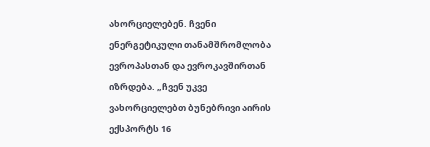ახორციელებენ. ჩვენი ენერგეტიკული თანამშრომლობა ევროპასთან და ევროკავშირთან იზრდება. „ჩვენ უკვე ვახორციელებთ ბუნებრივი აირის ექსპორტს 16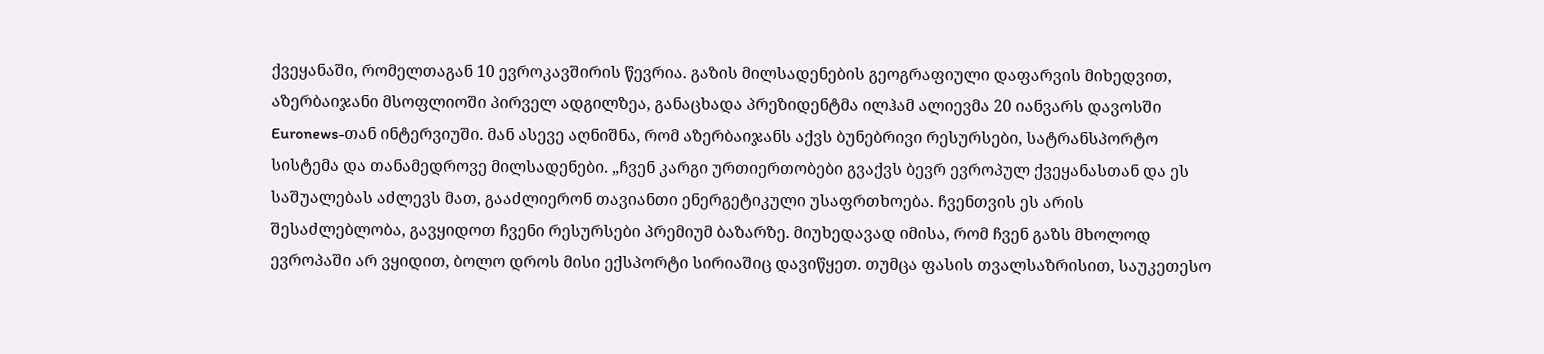ქვეყანაში, რომელთაგან 10 ევროკავშირის წევრია. გაზის მილსადენების გეოგრაფიული დაფარვის მიხედვით, აზერბაიჯანი მსოფლიოში პირველ ადგილზეა, განაცხადა პრეზიდენტმა ილჰამ ალიევმა 20 იანვარს დავოსში Euronews-თან ინტერვიუში. მან ასევე აღნიშნა, რომ აზერბაიჯანს აქვს ბუნებრივი რესურსები, სატრანსპორტო სისტემა და თანამედროვე მილსადენები. „ჩვენ კარგი ურთიერთობები გვაქვს ბევრ ევროპულ ქვეყანასთან და ეს საშუალებას აძლევს მათ, გააძლიერონ თავიანთი ენერგეტიკული უსაფრთხოება. ჩვენთვის ეს არის შესაძლებლობა, გავყიდოთ ჩვენი რესურსები პრემიუმ ბაზარზე. მიუხედავად იმისა, რომ ჩვენ გაზს მხოლოდ ევროპაში არ ვყიდით, ბოლო დროს მისი ექსპორტი სირიაშიც დავიწყეთ. თუმცა ფასის თვალსაზრისით, საუკეთესო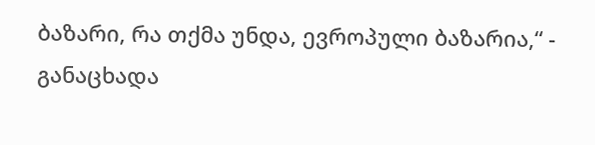ბაზარი, რა თქმა უნდა, ევროპული ბაზარია,“ - განაცხადა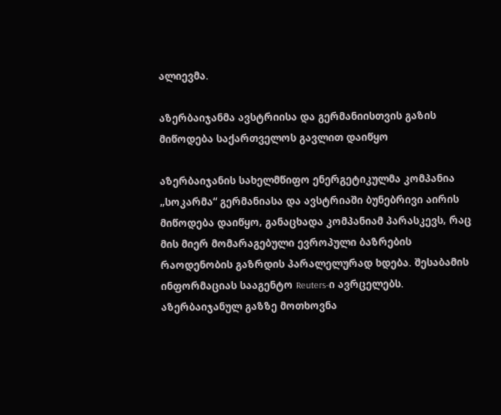ალიევმა.

აზერბაიჯანმა ავსტრიისა და გერმანიისთვის გაზის მიწოდება საქართველოს გავლით დაიწყო

აზერბაიჯანის სახელმწიფო ენერგეტიკულმა კომპანია „სოკარმა“ გერმანიასა და ავსტრიაში ბუნებრივი აირის მიწოდება დაიწყო, განაცხადა კომპანიამ პარასკევს, რაც მის მიერ მომარაგებული ევროპული ბაზრების რაოდენობის გაზრდის პარალელურად ხდება. შესაბამის ინფორმაციას სააგენტო Reuters-ი ავრცელებს. აზერბაიჯანულ გაზზე მოთხოვნა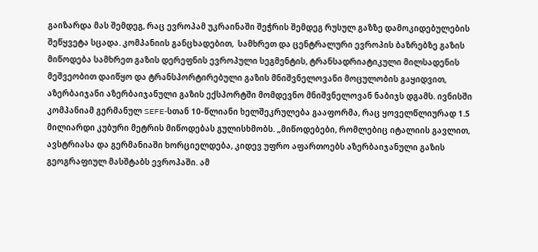გაიზარდა მას შემდეგ, რაც ევროპამ უკრაინაში შეჭრის შემდეგ რუსულ გაზზე დამოკიდებულების შეწყვეტა სცადა. კომპანიის განცხადებით,  სამხრეთ და ცენტრალური ევროპის ბაზრებზე გაზის მიწოდება სამხრეთ გაზის დერეფნის ევროპული სეგმენტის, ტრანსადრიატიკული მილსადენის მეშვეობით დაიწყო და ტრანსპორტირებული გაზის მნიშვნელოვანი მოცულობის გაყიდვით, აზერბაიჯანი აზერბაიჯანული გაზის ექსპორტში მომდევნო მნიშვნელოვან ნაბიჯს დგამს. ივნისში კომპანიამ გერმანულ SEFE-სთან 10-წლიანი ხელშეკრულება გააფორმა, რაც ყოველწლიურად 1.5 მილიარდი კუბური მეტრის მიწოდებას გულისხმობს. „მიწოდებები, რომლებიც იტალიის გავლით, ავსტრიასა და გერმანიაში ხორციელდება, კიდევ უფრო აფართოებს აზერბაიჯანული გაზის გეოგრაფიულ მასშტაბს ევროპაში. ამ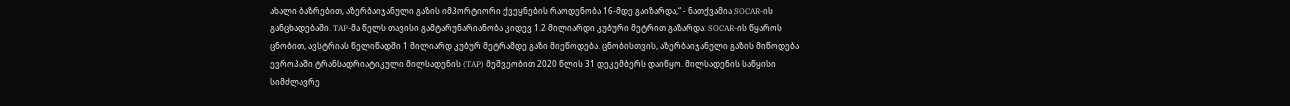ახალი ბაზრებით, აზერბაიჯანული გაზის იმპორტიორი ქვეყნების რაოდენობა 16-მდე გაიზარდა,“ - ნათქვამია SOCAR-ის განცხადებაში. TAP-მა წელს თავისი გამტარუნარიანობა კიდევ 1.2 მილიარდი კუბური მეტრით გაზარდა. SOCAR-ის წყაროს ცნობით, ავსტრიას წელიწადში 1 მილიარდ კუბურ მეტრამდე გაზი მიეწოდება. ცნობისთვის, აზერბაიჯანული გაზის მიწოდება ევროპაში ტრანსადრიატიკული მილსადენის (TAP) მეშვეობით 2020 წლის 31 დეკემბერს დაიწყო. მილსადენის საწყისი სიმძლავრე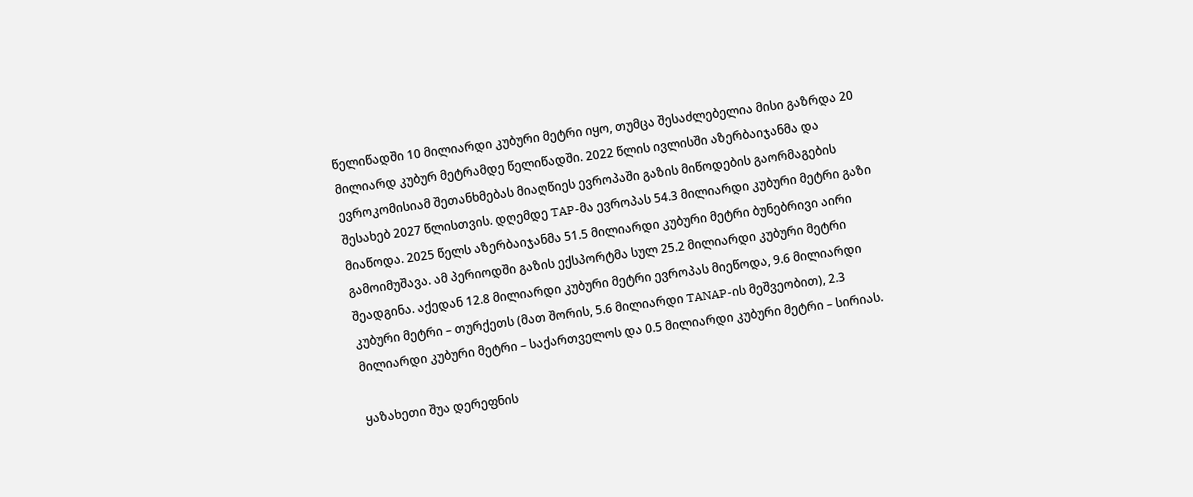წელიწადში 10 მილიარდი კუბური მეტრი იყო, თუმცა შესაძლებელია მისი გაზრდა 20 მილიარდ კუბურ მეტრამდე წელიწადში. 2022 წლის ივლისში აზერბაიჯანმა და ევროკომისიამ შეთანხმებას მიაღწიეს ევროპაში გაზის მიწოდების გაორმაგების შესახებ 2027 წლისთვის. დღემდე TAP-მა ევროპას 54.3 მილიარდი კუბური მეტრი გაზი მიაწოდა. 2025 წელს აზერბაიჯანმა 51.5 მილიარდი კუბური მეტრი ბუნებრივი აირი გამოიმუშავა. ამ პერიოდში გაზის ექსპორტმა სულ 25.2 მილიარდი კუბური მეტრი შეადგინა. აქედან 12.8 მილიარდი კუბური მეტრი ევროპას მიეწოდა, 9.6 მილიარდი კუბური მეტრი – თურქეთს (მათ შორის, 5.6 მილიარდი TANAP-ის მეშვეობით), 2.3 მილიარდი კუბური მეტრი – საქართველოს და 0.5 მილიარდი კუბური მეტრი – სირიას.

ყაზახეთი შუა დერეფნის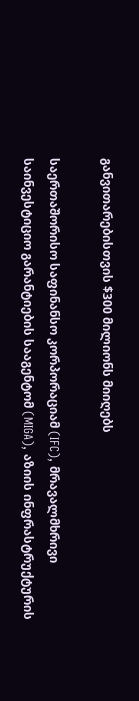განვითარებისთვის $300 მილიონს მიიღებს

საერთაშორისო საფინანსო კორპორაციამ (IFC), მრავალმხრივი საინვესტიციო გარანტიების სააგენტომ (MIGA), აზიის ინფრასტრუქტურის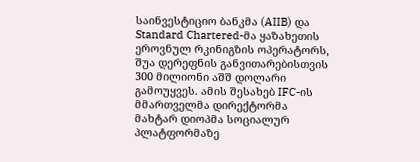საინვესტიციო ბანკმა (AIIB) და Standard Chartered-მა ყაზახეთის ეროვნულ რკინიგზის ოპერატორს, შუა დერეფნის განვითარებისთვის 300 მილიონი აშშ დოლარი გამოუყვეს. ამის შესახებ IFC-ის მმართველმა დირექტორმა მახტარ დიოპმა სოციალურ პლატფორმაზე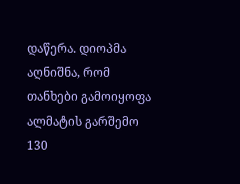დაწერა. დიოპმა აღნიშნა, რომ თანხები გამოიყოფა ალმატის გარშემო 130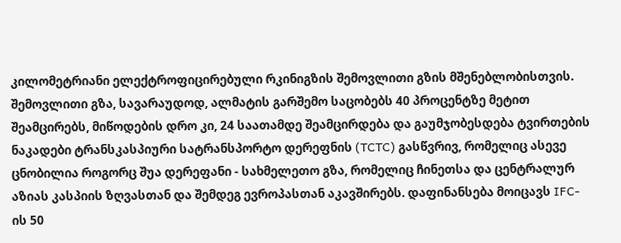კილომეტრიანი ელექტროფიცირებული რკინიგზის შემოვლითი გზის მშენებლობისთვის. შემოვლითი გზა, სავარაუდოდ, ალმატის გარშემო საცობებს 40 პროცენტზე მეტით შეამცირებს, მიწოდების დრო კი, 24 საათამდე შეამცირდება და გაუმჯობესდება ტვირთების ნაკადები ტრანსკასპიური სატრანსპორტო დერეფნის (TCTC) გასწვრივ, რომელიც ასევე ცნობილია როგორც შუა დერეფანი - სახმელეთო გზა, რომელიც ჩინეთსა და ცენტრალურ აზიას კასპიის ზღვასთან და შემდეგ ევროპასთან აკავშირებს. დაფინანსება მოიცავს IFC-ის 50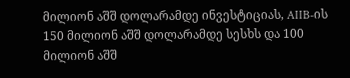მილიონ აშშ დოლარამდე ინვესტიციას, AIIB-ის 150 მილიონ აშშ დოლარამდე სესხს და 100 მილიონ აშშ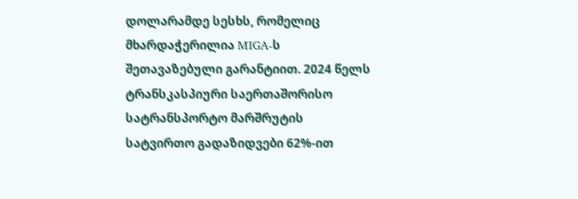დოლარამდე სესხს, რომელიც მხარდაჭერილია MIGA-ს შეთავაზებული გარანტიით. 2024 წელს ტრანსკასპიური საერთაშორისო სატრანსპორტო მარშრუტის სატვირთო გადაზიდვები 62%-ით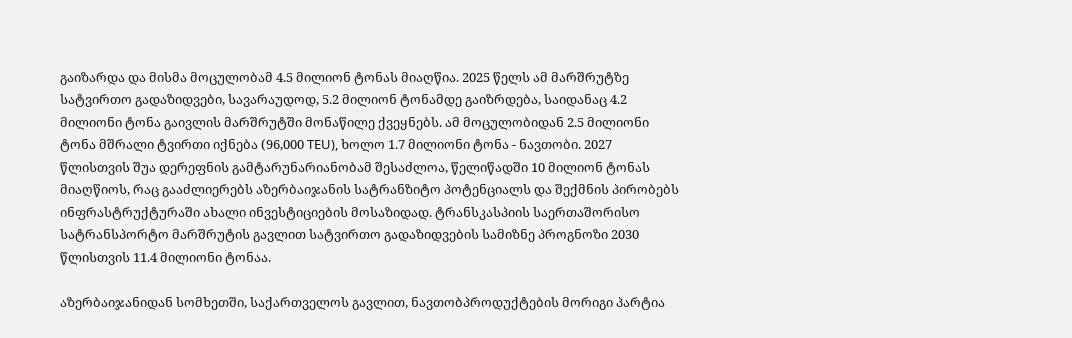გაიზარდა და მისმა მოცულობამ 4.5 მილიონ ტონას მიაღწია. 2025 წელს ამ მარშრუტზე სატვირთო გადაზიდვები, სავარაუდოდ, 5.2 მილიონ ტონამდე გაიზრდება, საიდანაც 4.2 მილიონი ტონა გაივლის მარშრუტში მონაწილე ქვეყნებს. ამ მოცულობიდან 2.5 მილიონი ტონა მშრალი ტვირთი იქნება (96,000 TEU), ხოლო 1.7 მილიონი ტონა - ნავთობი. 2027 წლისთვის შუა დერეფნის გამტარუნარიანობამ შესაძლოა, წელიწადში 10 მილიონ ტონას მიაღწიოს, რაც გააძლიერებს აზერბაიჯანის სატრანზიტო პოტენციალს და შექმნის პირობებს ინფრასტრუქტურაში ახალი ინვესტიციების მოსაზიდად. ტრანსკასპიის საერთაშორისო სატრანსპორტო მარშრუტის გავლით სატვირთო გადაზიდვების სამიზნე პროგნოზი 2030 წლისთვის 11.4 მილიონი ტონაა.

აზერბაიჯანიდან სომხეთში, საქართველოს გავლით, ნავთობპროდუქტების მორიგი პარტია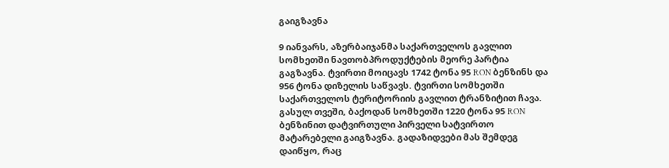გაიგზავნა

9 იანვარს, აზერბაიჯანმა საქართველოს გავლით სომხეთში ნავთობპროდუქტების მეორე პარტია გაგზავნა. ტვირთი მოიცავს 1742 ტონა 95 RON ბენზინს და 956 ტონა დიზელის საწვავს. ტვირთი სომხეთში საქართველოს ტერიტორიის გავლით ტრანზიტით ჩავა. გასულ თვეში, ბაქოდან სომხეთში 1220 ტონა 95 RON ბენზინით დატვირთული პირველი სატვირთო მატარებელი გაიგზავნა. გადაზიდვები მას შემდეგ დაიწყო, რაც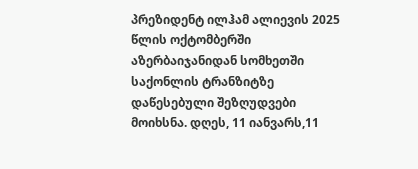პრეზიდენტ ილჰამ ალიევის 2025 წლის ოქტომბერში აზერბაიჯანიდან სომხეთში საქონლის ტრანზიტზე დაწესებული შეზღუდვები მოიხსნა. დღეს, 11 იანვარს,11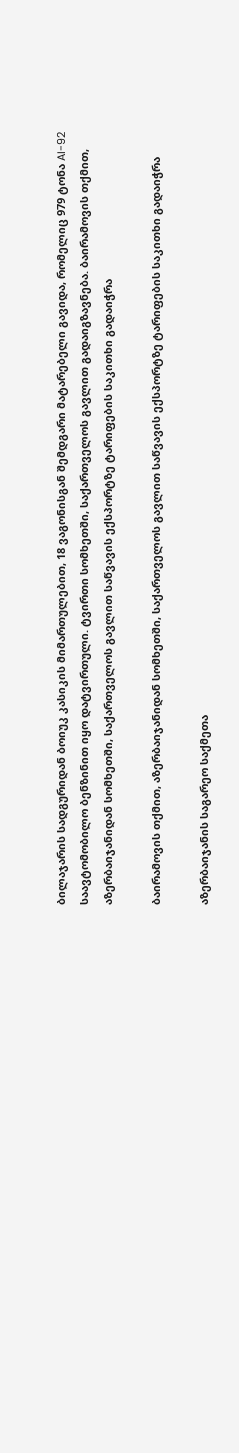ბილაჯარის სადგურიდან ბოიუკ კასიკის მიმართულებით, 18 ვაგონისგან შემდგარი მატარებელი გავიდა, რომელიც 979 ტონა AI-92 საავტომობილო ბენზინით იყო დატვირთული. ტვირთი სომხეთში, საქართველოს გავლით გადაიგზავნება. ბაირამოვის თქმით, აზერბაიჯანიდან სომხეთში, საქართველოს გავლით საწვავის ექსპორტზე ტარიფების საკითხი გადაიჭრა

ბაირამოვის თქმით, აზერბაიჯანიდან სომხეთში, საქართველოს გავლით საწვავის ექსპორტზე ტარიფების საკითხი გადაიჭრა

აზერბაიჯანის საგარეო საქმეთა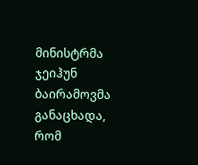მინისტრმა ჯეიჰუნ ბაირამოვმა განაცხადა, რომ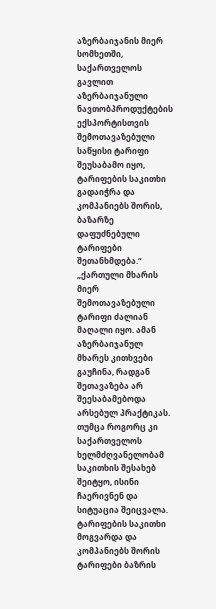აზერბაიჯანის მიერ სომხეთში, საქართველოს გავლით აზერბაიჯანული ნავთობპროდუქტების ექსპორტისთვის შემოთავაზებული საწყისი ტარიფი შეუსაბამო იყო, ტარიფების საკითხი გადაიჭრა და კომპანიებს შორის, ბაზარზე დაფუძნებული ტარიფები შეთანხმდება.“ „ქართული მხარის მიერ შემოთავაზებული ტარიფი ძალიან მაღალი იყო. ამან აზერბაიჯანულ მხარეს კითხვები გაუჩინა, რადგან შეთავაზება არ შეესაბამებოდა არსებულ პრაქტიკას. თუმცა როგორც კი საქართველოს ხელმძღვანელობამ საკითხის შესახებ შეიტყო, ისინი ჩაერივნენ და სიტუაცია შეიცვალა. ტარიფების საკითხი მოგვარდა და კომპანიებს შორის ტარიფები ბაზრის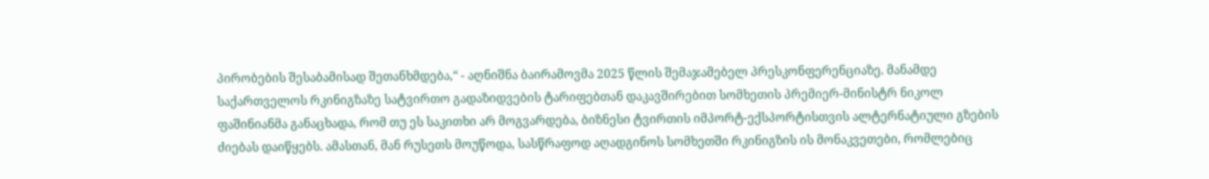პირობების შესაბამისად შეთანხმდება,“ - აღნიშნა ბაირამოვმა 2025 წლის შემაჯამებელ პრესკონფერენციაზე. მანამდე საქართველოს რკინიგზაზე სატვირთო გადაზიდვების ტარიფებთან დაკავშირებით სომხეთის პრემიერ-მინისტრ ნიკოლ ფაშინიანმა განაცხადა, რომ თუ ეს საკითხი არ მოგვარდება, ბიზნესი ტვირთის იმპორტ-ექსპორტისთვის ალტერნატიული გზების ძიებას დაიწყებს. ამასთან, მან რუსეთს მოუწოდა, სასწრაფოდ აღადგინოს სომხეთში რკინიგზის ის მონაკვეთები, რომლებიც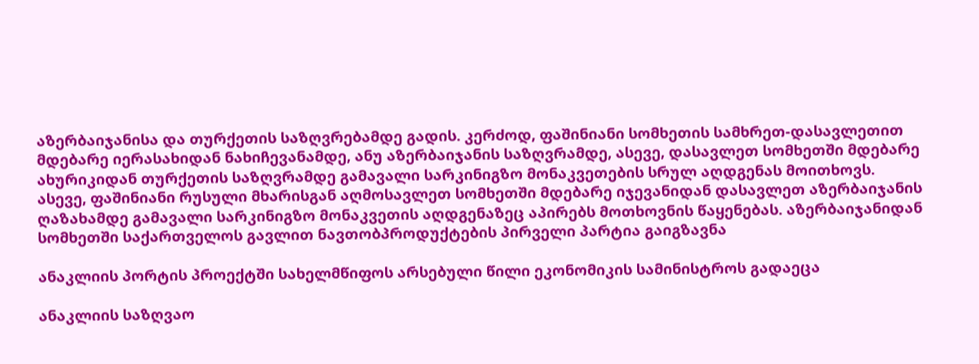აზერბაიჯანისა და თურქეთის საზღვრებამდე გადის. კერძოდ, ფაშინიანი სომხეთის სამხრეთ-დასავლეთით მდებარე იერასახიდან ნახიჩევანამდე, ანუ აზერბაიჯანის საზღვრამდე, ასევე, დასავლეთ სომხეთში მდებარე ახურიკიდან თურქეთის საზღვრამდე გამავალი სარკინიგზო მონაკვეთების სრულ აღდგენას მოითხოვს. ასევე, ფაშინიანი რუსული მხარისგან აღმოსავლეთ სომხეთში მდებარე იჯევანიდან დასავლეთ აზერბაიჯანის ღაზახამდე გამავალი სარკინიგზო მონაკვეთის აღდგენაზეც აპირებს მოთხოვნის წაყენებას. აზერბაიჯანიდან სომხეთში საქართველოს გავლით ნავთობპროდუქტების პირველი პარტია გაიგზავნა

ანაკლიის პორტის პროექტში სახელმწიფოს არსებული წილი ეკონომიკის სამინისტროს გადაეცა

ანაკლიის საზღვაო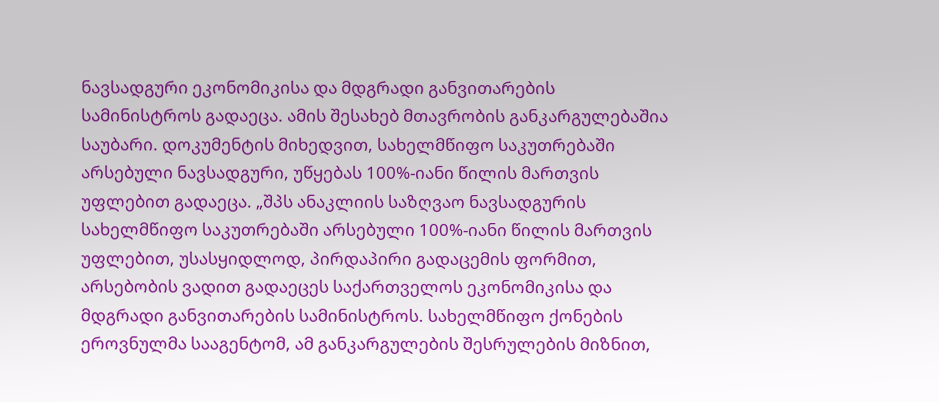ნავსადგური ეკონომიკისა და მდგრადი განვითარების სამინისტროს გადაეცა. ამის შესახებ მთავრობის განკარგულებაშია საუბარი. დოკუმენტის მიხედვით, სახელმწიფო საკუთრებაში არსებული ნავსადგური, უწყებას 100%-იანი წილის მართვის უფლებით გადაეცა. „შპს ანაკლიის საზღვაო ნავსადგურის სახელმწიფო საკუთრებაში არსებული 100%-იანი წილის მართვის უფლებით, უსასყიდლოდ, პირდაპირი გადაცემის ფორმით, არსებობის ვადით გადაეცეს საქართველოს ეკონომიკისა და მდგრადი განვითარების სამინისტროს. სახელმწიფო ქონების ეროვნულმა სააგენტომ, ამ განკარგულების შესრულების მიზნით,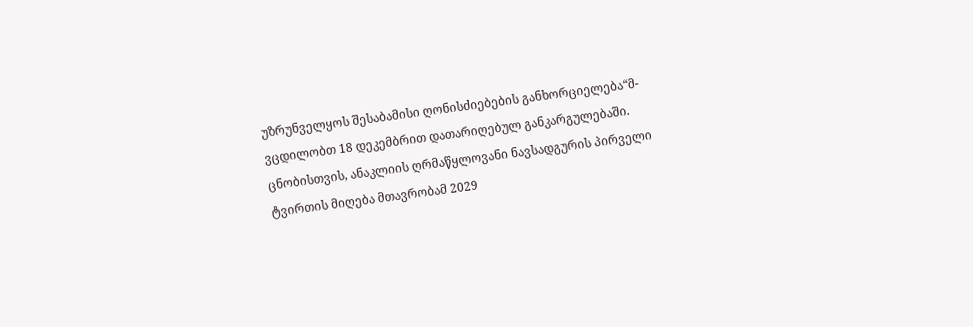უზრუნველყოს შესაბამისი ღონისძიებების განხორციელება“მ- ვცდილობთ 18 დეკემბრით დათარიღებულ განკარგულებაში. ცნობისთვის, ანაკლიის ღრმაწყლოვანი ნავსადგურის პირველი ტვირთის მიღება მთავრობამ 2029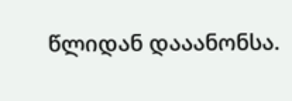წლიდან დააანონსა.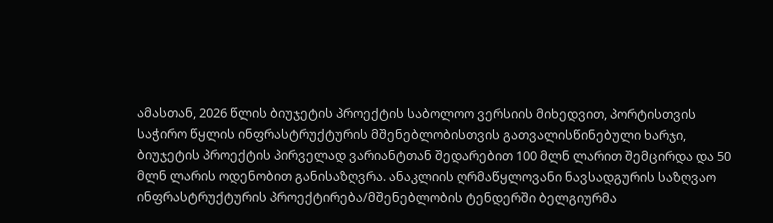ამასთან, 2026 წლის ბიუჯეტის პროექტის საბოლოო ვერსიის მიხედვით, პორტისთვის საჭირო წყლის ინფრასტრუქტურის მშენებლობისთვის გათვალისწინებული ხარჯი, ბიუჯეტის პროექტის პირველად ვარიანტთან შედარებით 100 მლნ ლარით შემცირდა და 50 მლნ ლარის ოდენობით განისაზღვრა. ანაკლიის ღრმაწყლოვანი ნავსადგურის საზღვაო ინფრასტრუქტურის პროექტირება/მშენებლობის ტენდერში ბელგიურმა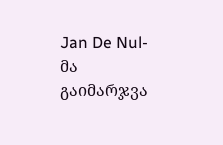Jan De Nul-მა გაიმარჯვა